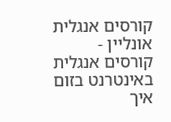קורסים אנגלית אונליין - קורסים אנגלית באינטרנט בזום
איך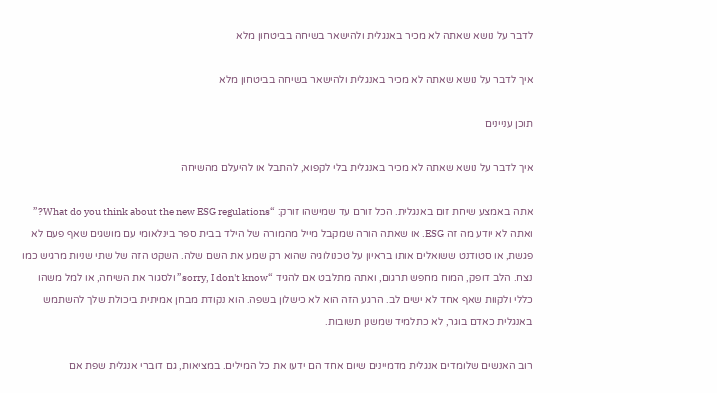לדבר על נושא שאתה לא מכיר באנגלית ולהישאר בשיחה בביטחון מלא

איך לדבר על נושא שאתה לא מכיר באנגלית ולהישאר בשיחה בביטחון מלא

תוכן עניינים

איך לדבר על נושא שאתה לא מכיר באנגלית בלי לקפוא, להתבל או להיעלם מהשיחה

אתה באמצע שיחת זום באנגלית. הכל זורם עד שמישהו זורק: “What do you think about the new ESG regulations?” ואתה לא יודע מה זה ESG. או שאתה הורה שמקבל מייל מהמורה של הילד בבית ספר בינלאומי עם מושגים שאף פעם לא פגשת, או סטודנט ששואלים אותו בראיון על טכנולוגיה שהוא רק שמע את השם שלה. השקט הזה של שתי שניות מרגיש כמו נצח. הלב דופק, המוח מחפש תרגום, ואתה מתלבט אם להגיד “sorry, I don't know” ולסגור את השיחה, או למל משהו כללי ולקוות שאף אחד לא ישים לב. הרגע הזה הוא לא כישלון בשפה. הוא נקודת מבחן אמיתית ביכולת שלך להשתמש באנגלית כאדם בוגר, לא כתלמיד שמשנן תשובות.

רוב האנשים שלומדים אנגלית מדמיינים שיום אחד הם ידעו את כל המילים. במציאות, גם דוברי אנגלית שפת אם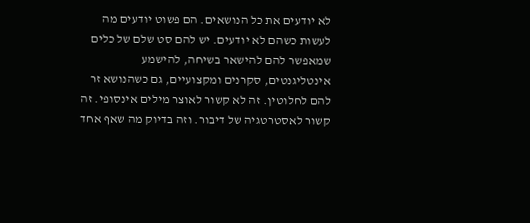לא יודעים את כל הנושאים. הם פשוט יודעים מה לעשות כשהם לא יודעים. יש להם סט שלם של כלים שמאפשר להם להישאר בשיחה, להישמע אינטליגנטים, סקרנים ומקצועיים, גם כשהנושא זר להם לחלוטין. זה לא קשור לאוצר מילים אינסופי. זה קשור לאסטרטגיה של דיבור. וזה בדיוק מה שאף אחד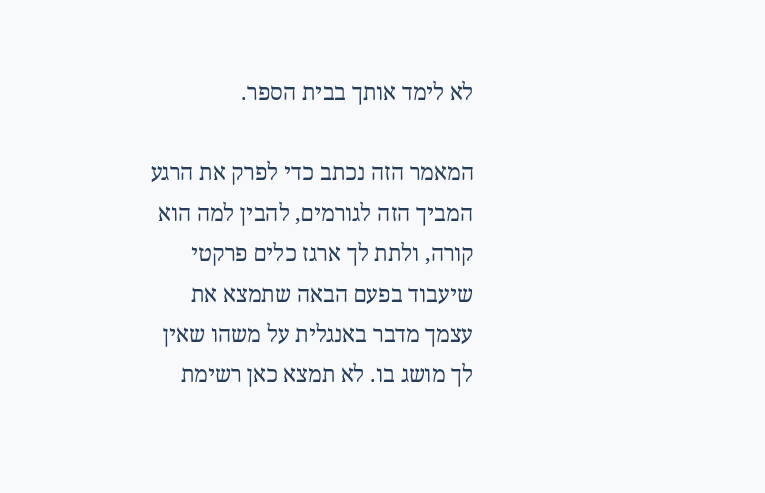לא לימד אותך בבית הספר.

המאמר הזה נכתב כדי לפרק את הרגע המביך הזה לגורמים, להבין למה הוא קורה, ולתת לך ארגז כלים פרקטי שיעבוד בפעם הבאה שתמצא את עצמך מדבר באנגלית על משהו שאין לך מושג בו. לא תמצא כאן רשימת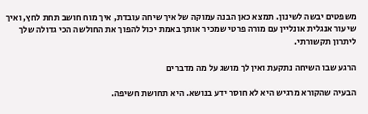משפטים יבשה לשינון. תמצא כאן הבנה עמוקה של איך שיחה עובדת, איך מוח חושב תחת לחץ, ואיך שיעור אנגלית אונליין עם מורה פרטי שמכיר אותך באמת יכול להפוך את החולשה הכי גדולה שלך ליתרון תקשורתי.

הרגע שבו השיחה נתקעת ואין לך מושג על מה מדברים

הבעיה שהקורא מרגיש היא לא חוסר ידע בנושא. היא תחושת חשיפה.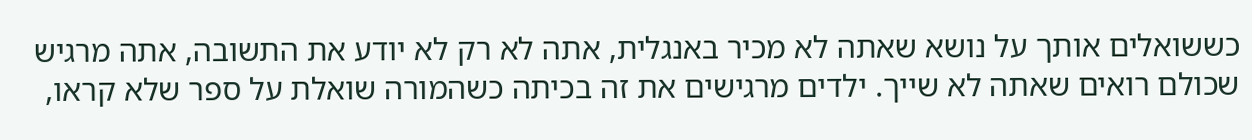כששואלים אותך על נושא שאתה לא מכיר באנגלית, אתה לא רק לא יודע את התשובה, אתה מרגיש שכולם רואים שאתה לא שייך. ילדים מרגישים את זה בכיתה כשהמורה שואלת על ספר שלא קראו,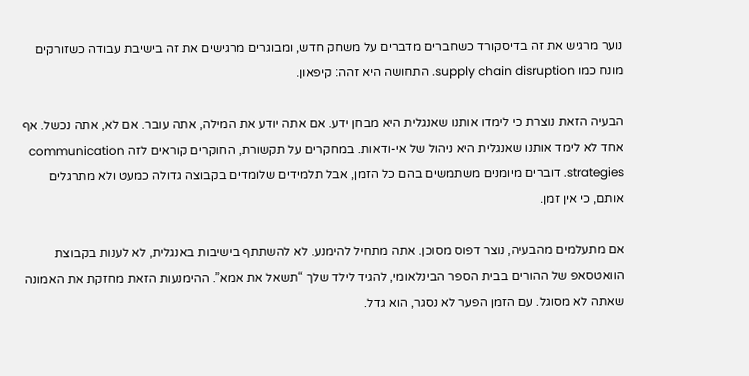נוער מרגיש את זה בדיסקורד כשחברים מדברים על משחק חדש, ומבוגרים מרגישים את זה בישיבת עבודה כשזורקים מונח כמו supply chain disruption. התחושה היא זהה: קיפאון.

הבעיה הזאת נוצרת כי לימדו אותנו שאנגלית היא מבחן ידע. אם אתה יודע את המילה, אתה עובר. אם לא, אתה נכשל. אף אחד לא לימד אותנו שאנגלית היא ניהול של אי-ודאות. במחקרים על תקשורת, החוקרים קוראים לזה communication strategies. דוברים מיומנים משתמשים בהם כל הזמן, אבל תלמידים שלומדים בקבוצה גדולה כמעט ולא מתרגלים אותם, כי אין זמן.

אם מתעלמים מהבעיה, נוצר דפוס מסוכן. אתה מתחיל להימנע. לא להשתתף בישיבות באנגלית, לא לענות בקבוצת הוואטסאפ של ההורים בבית הספר הבינלאומי, להגיד לילד שלך “תשאל את אמא”. ההימנעות הזאת מחזקת את האמונה שאתה לא מסוגל. עם הזמן הפער לא נסגר, הוא גדל.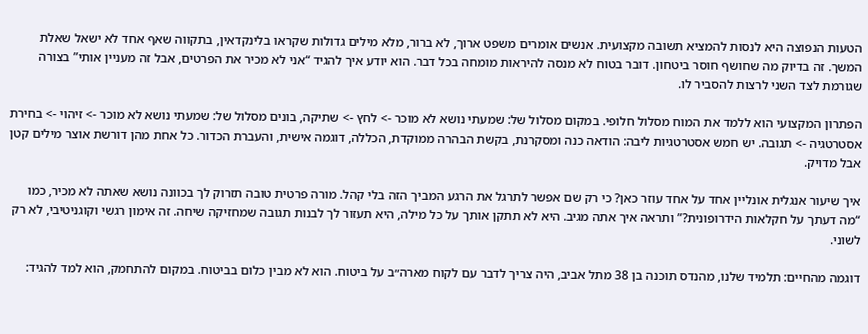הטעות הנפוצה היא לנסות להמציא תשובה מקצועית. אנשים אומרים משפט ארוך, לא ברור, מלא מילים גדולות שקראו בלינקדאין, בתקווה שאף אחד לא ישאל שאלת המשך. זה בדיוק מה שחושף חוסר ביטחון. דובר בטוח לא מנסה להיראות מומחה בכל דבר. הוא יודע איך להגיד “אני לא מכיר את הפרטים, אבל זה מעניין אותי” בצורה שגורמת לצד השני לרצות להסביר לו.

הפתרון המקצועי הוא ללמד את המוח מסלול חלופי. במקום מסלול של: שמעתי נושא לא מוכר -> לחץ -> שתיקה, בונים מסלול של: שמעתי נושא לא מוכר -> זיהוי -> בחירת אסטרטגיה -> תגובה. יש חמש אסטרטגיות ליבה: הודאה כנה ומסקרנת, בקשת הבהרה ממוקדת, הכללה, דוגמה אישית, והעברת הכדור. כל אחת מהן דורשת אוצר מילים קטן אבל מדויק.

איך שיעור אנגלית אונליין אחד על אחד עוזר כאן? כי רק שם אפשר לתרגל את הרגע המביך הזה בלי קהל. מורה פרטית טובה תזרוק לך בכוונה נושא שאתה לא מכיר, כמו “מה דעתך על חקלאות הידרופונית?” ותראה איך אתה מגיב. היא לא תתקן אותך על כל מילה, היא תעזור לך לבנות תגובה שמחזיקה שיחה. זה אימון רגשי וקוגניטיבי, לא רק לשוני.

דוגמה מהחיים: תלמיד שלנו, מהנדס תוכנה בן 38 מתל אביב, היה צריך לדבר עם לקוח מארה״ב על ביטוח. הוא לא מבין כלום בביטוח. במקום להתחמק, הוא למד להגיד: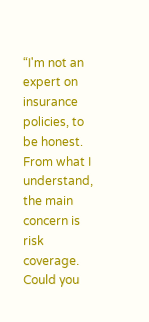“I'm not an expert on insurance policies, to be honest. From what I understand, the main concern is risk coverage. Could you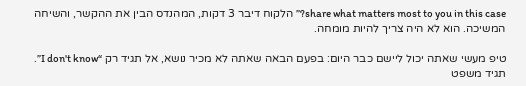share what matters most to you in this case?” הלקוח דיבר 3 דקות, המהנדס הבין את ההקשר, והשיחה המשיכה. הוא לא היה צריך להיות מומחה.

טיפ מעשי שאתה יכול ליישם כבר היום: בפעם הבאה שאתה לא מכיר נושא, אל תגיד רק “I don't know”. תגיד משפט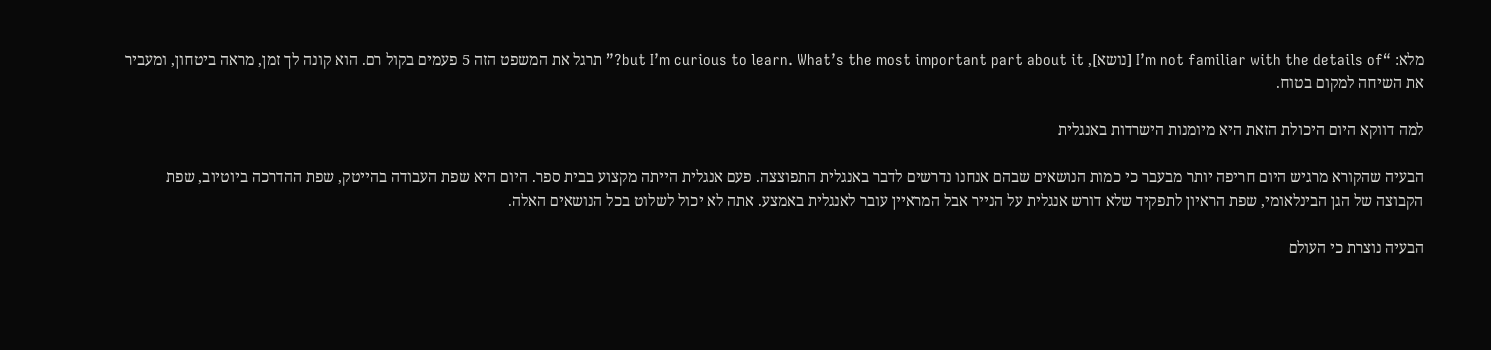מלא: “I’m not familiar with the details of [נושא], but I’m curious to learn. What’s the most important part about it?” תרגל את המשפט הזה 5 פעמים בקול רם. הוא קונה לך זמן, מראה ביטחון, ומעביר את השיחה למקום בטוח.

למה דווקא היום היכולת הזאת היא מיומנות הישרדות באנגלית

הבעיה שהקורא מרגיש היום חריפה יותר מבעבר כי כמות הנושאים שבהם אנחנו נדרשים לדבר באנגלית התפוצצה. פעם אנגלית הייתה מקצוע בבית ספר. היום היא שפת העבודה בהייטק, שפת ההדרכה ביוטיוב, שפת הקבוצה של הגן הבינלאומי, שפת הראיון לתפקיד שלא דורש אנגלית על הנייר אבל המראיין עובר לאנגלית באמצע. אתה לא יכול לשלוט בכל הנושאים האלה.

הבעיה נוצרת כי העולם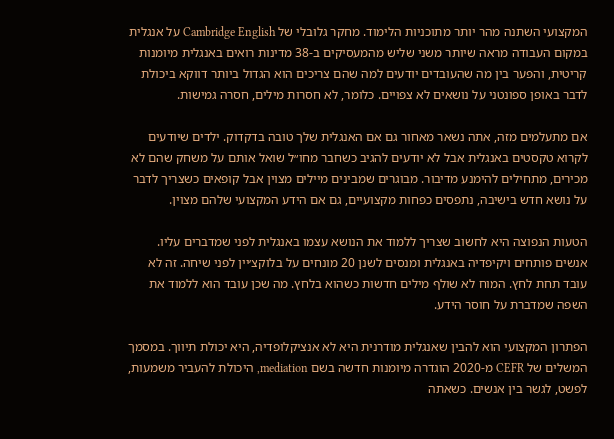המקצועי השתנה מהר יותר מתוכניות הלימוד. מחקר גלובלי של Cambridge English על אנגלית במקום העבודה מראה שיותר משני שליש מהמעסיקים ב-38 מדינות רואים באנגלית מיומנות קריטית, והפער בין מה שהעובדים יודעים למה שהם צריכים הוא הגדול ביותר דווקא ביכולת לדבר באופן ספונטני על נושאים לא צפויים. כלומר, לא חסרות מילים, חסרה גמישות.

אם מתעלמים מזה, אתה נשאר מאחור גם אם האנגלית שלך טובה בדקדוק. ילדים שיודעים לקרוא טקסטים באנגלית אבל לא יודעים להגיב כשחבר מחו״ל שואל אותם על משחק שהם לא מכירים, מתחילים להימנע מדיבור. מבוגרים שמבינים מיילים מצוין אבל קופאים כשצריך לדבר על נושא חדש בישיבה, נתפסים כפחות מקצועיים, גם אם הידע המקצועי שלהם מצוין.

הטעות הנפוצה היא לחשוב שצריך ללמוד את הנושא עצמו באנגלית לפני שמדברים עליו. אנשים פותחים ויקיפדיה באנגלית ומנסים לשנן 20 מונחים על בלוקצ׳יין לפני שיחה. זה לא עובד תחת לחץ. המוח לא שולף מילים חדשות כשהוא בלחץ. מה שכן עובד הוא ללמוד את השפה שמדברת על חוסר הידע.

הפתרון המקצועי הוא להבין שאנגלית מודרנית היא לא אנציקלופדיה, היא יכולת תיווך. במסמך המשלים של CEFR מ-2020 הוגדרה מיומנות חדשה בשם mediation, היכולת להעביר משמעות, לפשט, לגשר בין אנשים. כשאתה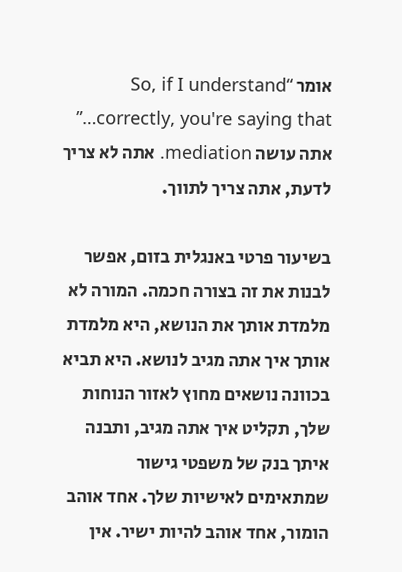אומר “So, if I understand correctly, you're saying that…” אתה עושה mediation. אתה לא צריך לדעת, אתה צריך לתווך.

בשיעור פרטי באנגלית בזום, אפשר לבנות את זה בצורה חכמה. המורה לא מלמדת אותך את הנושא, היא מלמדת אותך איך אתה מגיב לנושא. היא תביא בכוונה נושאים מחוץ לאזור הנוחות שלך, תקליט איך אתה מגיב, ותבנה איתך בנק של משפטי גישור שמתאימים לאישיות שלך. אחד אוהב הומור, אחד אוהב להיות ישיר. אין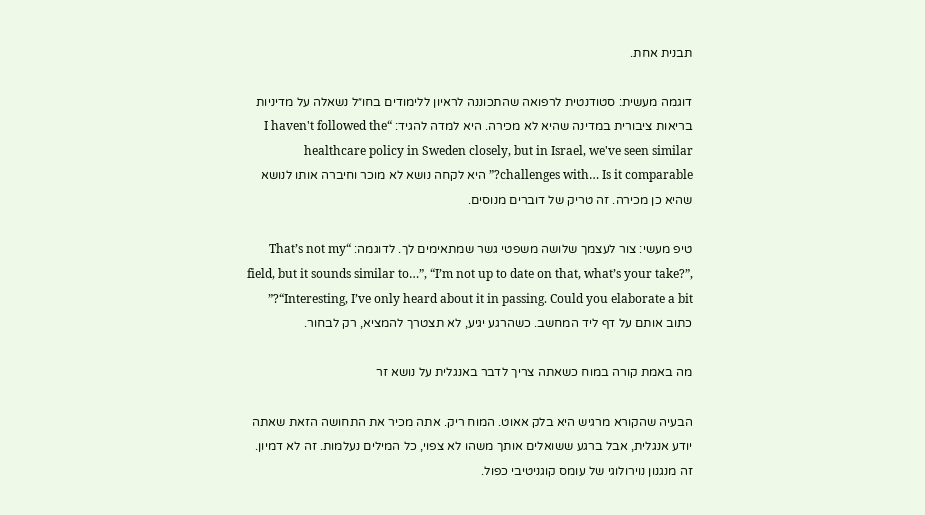תבנית אחת.

דוגמה מעשית: סטודנטית לרפואה שהתכוננה לראיון ללימודים בחו״ל נשאלה על מדיניות בריאות ציבורית במדינה שהיא לא מכירה. היא למדה להגיד: “I haven't followed the healthcare policy in Sweden closely, but in Israel, we've seen similar challenges with… Is it comparable?” היא לקחה נושא לא מוכר וחיברה אותו לנושא שהיא כן מכירה. זה טריק של דוברים מנוסים.

טיפ מעשי: צור לעצמך שלושה משפטי גשר שמתאימים לך. לדוגמה: “That’s not my field, but it sounds similar to…”, “I’m not up to date on that, what’s your take?”, “Interesting, I’ve only heard about it in passing. Could you elaborate a bit?” כתוב אותם על דף ליד המחשב. כשהרגע יגיע, לא תצטרך להמציא, רק לבחור.

מה באמת קורה במוח כשאתה צריך לדבר באנגלית על נושא זר

הבעיה שהקורא מרגיש היא בלק אאוט. המוח ריק. אתה מכיר את התחושה הזאת שאתה יודע אנגלית, אבל ברגע ששואלים אותך משהו לא צפוי, כל המילים נעלמות. זה לא דמיון. זה מנגנון נוירולוגי של עומס קוגניטיבי כפול.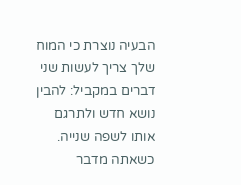הבעיה נוצרת כי המוח שלך צריך לעשות שני דברים במקביל: להבין נושא חדש ולתרגם אותו לשפה שנייה. כשאתה מדבר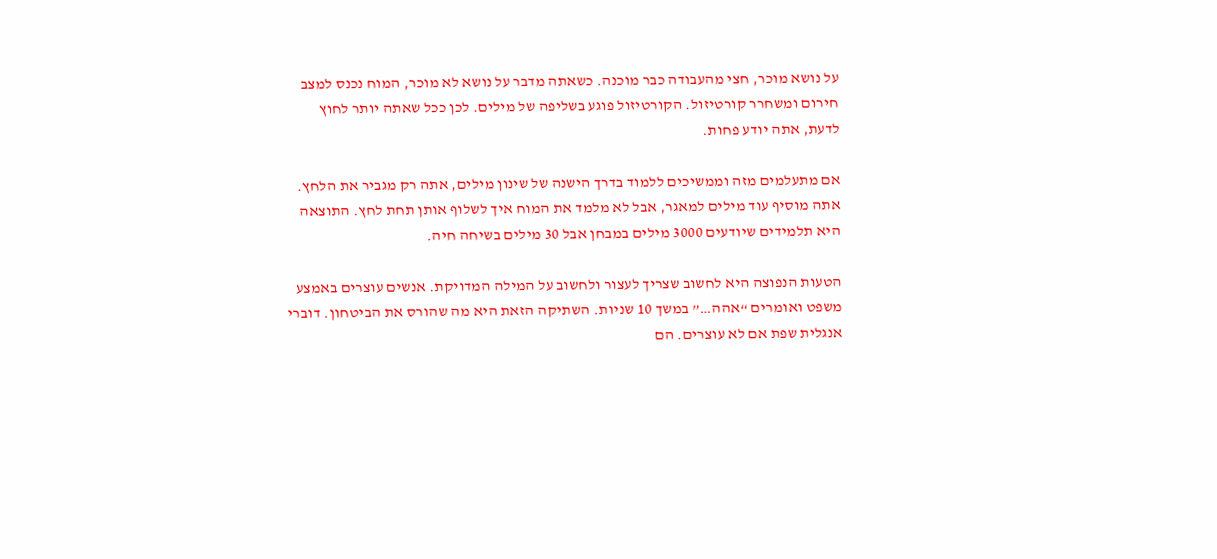על נושא מוכר, חצי מהעבודה כבר מוכנה. כשאתה מדבר על נושא לא מוכר, המוח נכנס למצב חירום ומשחרר קורטיזול. הקורטיזול פוגע בשליפה של מילים. לכן ככל שאתה יותר לחוץ לדעת, אתה יודע פחות.

אם מתעלמים מזה וממשיכים ללמוד בדרך הישנה של שינון מילים, אתה רק מגביר את הלחץ. אתה מוסיף עוד מילים למאגר, אבל לא מלמד את המוח איך לשלוף אותן תחת לחץ. התוצאה היא תלמידים שיודעים 3000 מילים במבחן אבל 30 מילים בשיחה חיה.

הטעות הנפוצה היא לחשוב שצריך לעצור ולחשוב על המילה המדויקת. אנשים עוצרים באמצע משפט ואומרים “אהה…” במשך 10 שניות. השתיקה הזאת היא מה שהורס את הביטחון. דוברי אנגלית שפת אם לא עוצרים. הם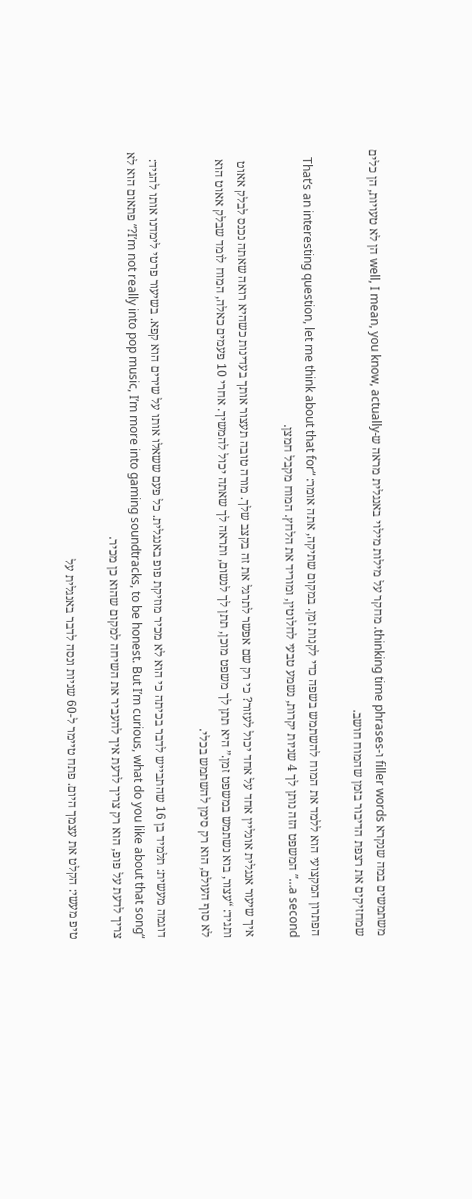משתמשים במה שנקרא filler words ו-thinking time phrases. מחקר על מילות מילוי באנגלית מראה ש-well, I mean, you know, actually הן לא טעויות, הן כלים שמחזיקים את רצפת הדיבור בזמן שהמוח חושב.

הפתרון המקצועי הוא ללמד את המוח להשתמש בשפה כדי לקנות זמן. במקום שתיקה, אתה אומר: “That’s an interesting question, let me think about that for a second…” המשפט הזה נותן לך 4 שניות יקרות, נשמע טבעי לחלוטין, ומוריד את הלחץ. המוח מקבל חמצן.

איך שיעור אנגלית אונליין אחד על אחד יכול לעזור? כי רק שם אפשר לתרגל את זה בקצב שלך. מורה טובה תעצור אותך בעדינות כשהיא רואה שאתה נכנס לבלק אאוט ותגיד: “עצור, בוא נשתמש במשפט זמן.” היא תתן לך משפט מוכן, תתן לך לנשום, ותראה לך שאתה יכול להמשיך. אחרי 10 פעמים כאלה, המוח לומד שבלק אאוט הוא לא סוף העולם, הוא רק סימן להשתמש בכלי.

דוגמה מעשית: תלמיד בן 16 שהתבייש לדבר בכיתה כי הוא לא מכיר מוזיקת פופ באנגלית. כל פעם ששאלו אותו על שירים הוא קפא. בשיעור פרטי לימדנו אותו להגיד: “I’m not really into pop music, I’m more into gaming soundtracks, to be honest. But I’m curious, what do you like about that song?” פתאום הוא לא צריך לדעת על פופ, הוא רק צריך לדעת איך להעביר את השיחה למקום שהוא כן מכיר.

טיפ מעשי: הקלט את עצמך היום. פתח טיימר ל-60 שניות ונסה לדבר באנגלית על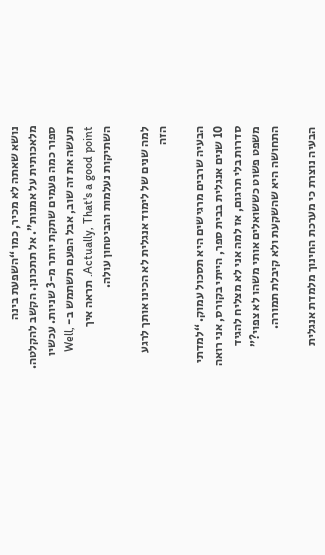נושא שאתה לא מכיר, כמו “השפעת בינה מלאכותית על אמנות”. אל תתכונן. הקשב להקלטה. ספור כמה פעמים שתקת יותר מ-3 שניות. עכשיו תעשה את זה שוב, אבל הפעם תשתמש ב- Well, Actually, That's a good point. תראה איך השתיקות נעלמות והביטחון עולה.

למה שנים של לימוד אנגלית לא הכינו אותך לרגע הזה

הבעיה שרבים מרגישים היא תסכול עמוק. “למדתי 10 שנים אנגלית בבית ספר, הייתי בקורס, אני רואה סדרות בלי תרגום, אז למה אני לא מצליח להגיד משפט פשוט כששואלים אותי משהו לא צפוי?” התחושה היא שהשקעת ולא קיבלת תמורה.

הבעיה נוצרת כי מערכת החינוך מלמדת אנגלית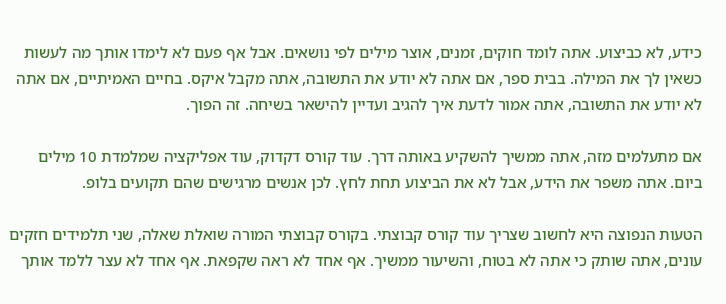כידע, לא כביצוע. אתה לומד חוקים, זמנים, אוצר מילים לפי נושאים. אבל אף פעם לא לימדו אותך מה לעשות כשאין לך את המילה. בבית ספר, אם אתה לא יודע את התשובה, אתה מקבל איקס. בחיים האמיתיים, אם אתה לא יודע את התשובה, אתה אמור לדעת איך להגיב ועדיין להישאר בשיחה. זה הפוך.

אם מתעלמים מזה, אתה ממשיך להשקיע באותה דרך. עוד קורס דקדוק, עוד אפליקציה שמלמדת 10 מילים ביום. אתה משפר את הידע, אבל לא את הביצוע תחת לחץ. לכן אנשים מרגישים שהם תקועים בלופ.

הטעות הנפוצה היא לחשוב שצריך עוד קורס קבוצתי. בקורס קבוצתי המורה שואלת שאלה, שני תלמידים חזקים עונים, אתה שותק כי אתה לא בטוח, והשיעור ממשיך. אף אחד לא ראה שקפאת. אף אחד לא עצר ללמד אותך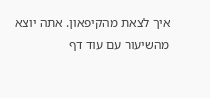איך לצאת מהקיפאון. אתה יוצא מהשיעור עם עוד דף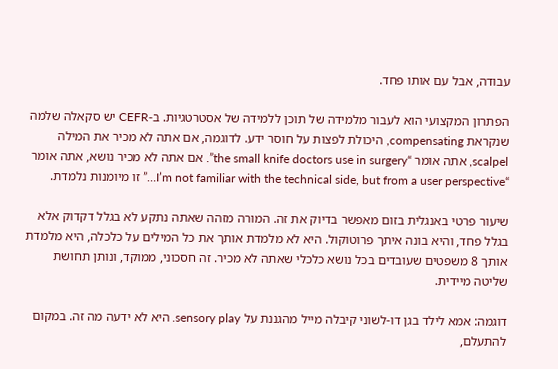עבודה, אבל עם אותו פחד.

הפתרון המקצועי הוא לעבור מלמידה של תוכן ללמידה של אסטרטגיות. ב-CEFR יש סקאלה שלמה שנקראת compensating, היכולת לפצות על חוסר ידע. לדוגמה, אם אתה לא מכיר את המילה scalpel, אתה אומר “the small knife doctors use in surgery”. אם אתה לא מכיר נושא, אתה אומר “I’m not familiar with the technical side, but from a user perspective…” זו מיומנות נלמדת.

שיעור פרטי באנגלית בזום מאפשר בדיוק את זה. המורה מזהה שאתה נתקע לא בגלל דקדוק אלא בגלל פחד, והיא בונה איתך פרוטוקול. היא לא מלמדת אותך את כל המילים על כלכלה, היא מלמדת אותך 8 משפטים שעובדים בכל נושא כלכלי שאתה לא מכיר. זה חסכוני, ממוקד, ונותן תחושת שליטה מיידית.

דוגמה: אמא לילד בגן דו-לשוני קיבלה מייל מהגננת על sensory play. היא לא ידעה מה זה. במקום להתעלם,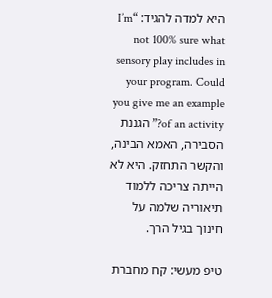היא למדה להגיד: “I’m not 100% sure what sensory play includes in your program. Could you give me an example of an activity?” הגננת הסבירה, האמא הבינה, והקשר התחזק. היא לא הייתה צריכה ללמוד תיאוריה שלמה על חינוך בגיל הרך.

טיפ מעשי: קח מחברת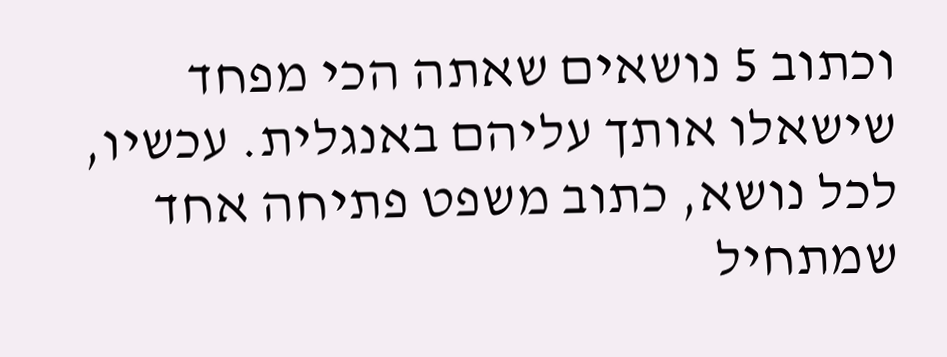וכתוב 5 נושאים שאתה הכי מפחד שישאלו אותך עליהם באנגלית. עכשיו, לכל נושא, כתוב משפט פתיחה אחד שמתחיל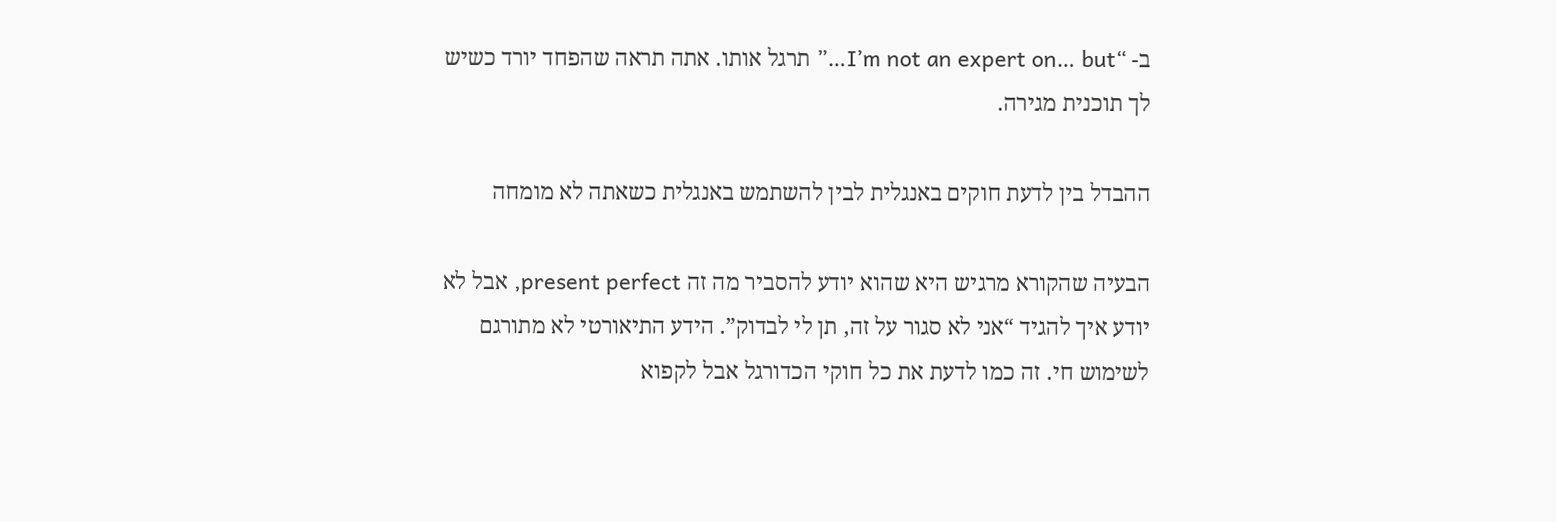ב- “I’m not an expert on… but…” תרגל אותו. אתה תראה שהפחד יורד כשיש לך תוכנית מגירה.

ההבדל בין לדעת חוקים באנגלית לבין להשתמש באנגלית כשאתה לא מומחה

הבעיה שהקורא מרגיש היא שהוא יודע להסביר מה זה present perfect, אבל לא יודע איך להגיד “אני לא סגור על זה, תן לי לבדוק”. הידע התיאורטי לא מתורגם לשימוש חי. זה כמו לדעת את כל חוקי הכדורגל אבל לקפוא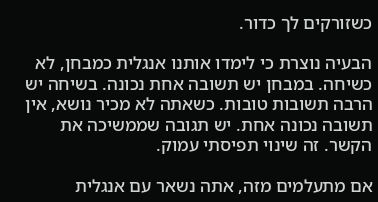כשזורקים לך כדור.

הבעיה נוצרת כי לימדו אותנו אנגלית כמבחן, לא כשיחה. במבחן יש תשובה אחת נכונה. בשיחה יש הרבה תשובות טובות. כשאתה לא מכיר נושא, אין תשובה נכונה אחת. יש תגובה שממשיכה את הקשר. זה שינוי תפיסתי עמוק.

אם מתעלמים מזה, אתה נשאר עם אנגלית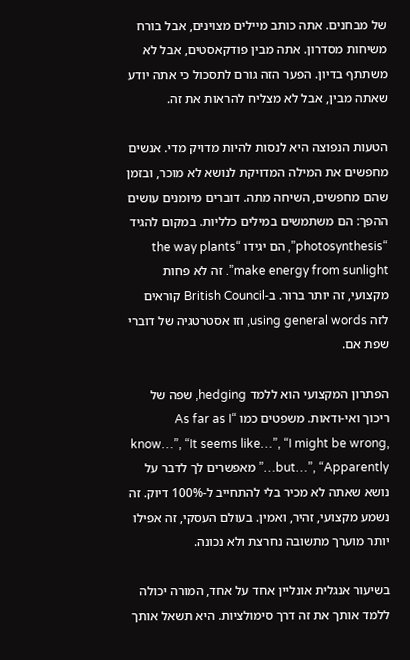של מבחנים. אתה כותב מיילים מצוינים, אבל בורח משיחות מסדרון. אתה מבין פודקאסטים, אבל לא משתתף בדיון. הפער הזה גורם לתסכול כי אתה יודע שאתה מבין, אבל לא מצליח להראות את זה.

הטעות הנפוצה היא לנסות להיות מדויק מדי. אנשים מחפשים את המילה המדויקת לנושא לא מוכר, ובזמן שהם מחפשים, השיחה מתה. דוברים מיומנים עושים ההפך: הם משתמשים במילים כלליות. במקום להגיד “photosynthesis”, הם יגידו “the way plants make energy from sunlight”. זה לא פחות מקצועי, זה יותר ברור. ב-British Council קוראים לזה using general words, וזו אסטרטגיה של דוברי שפת אם.

הפתרון המקצועי הוא ללמד hedging, שפה של ריכוך ואי-ודאות. משפטים כמו “As far as I know…”, “It seems like…”, “I might be wrong, but…”, “Apparently…” מאפשרים לך לדבר על נושא שאתה לא מכיר בלי להתחייב ל-100% דיוק. זה נשמע מקצועי, זהיר, ואמין. בעולם העסקי, זה אפילו יותר מוערך מתשובה נחרצת ולא נכונה.

בשיעור אנגלית אונליין אחד על אחד, המורה יכולה ללמד אותך את זה דרך סימולציות. היא תשאל אותך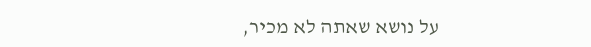על נושא שאתה לא מכיר,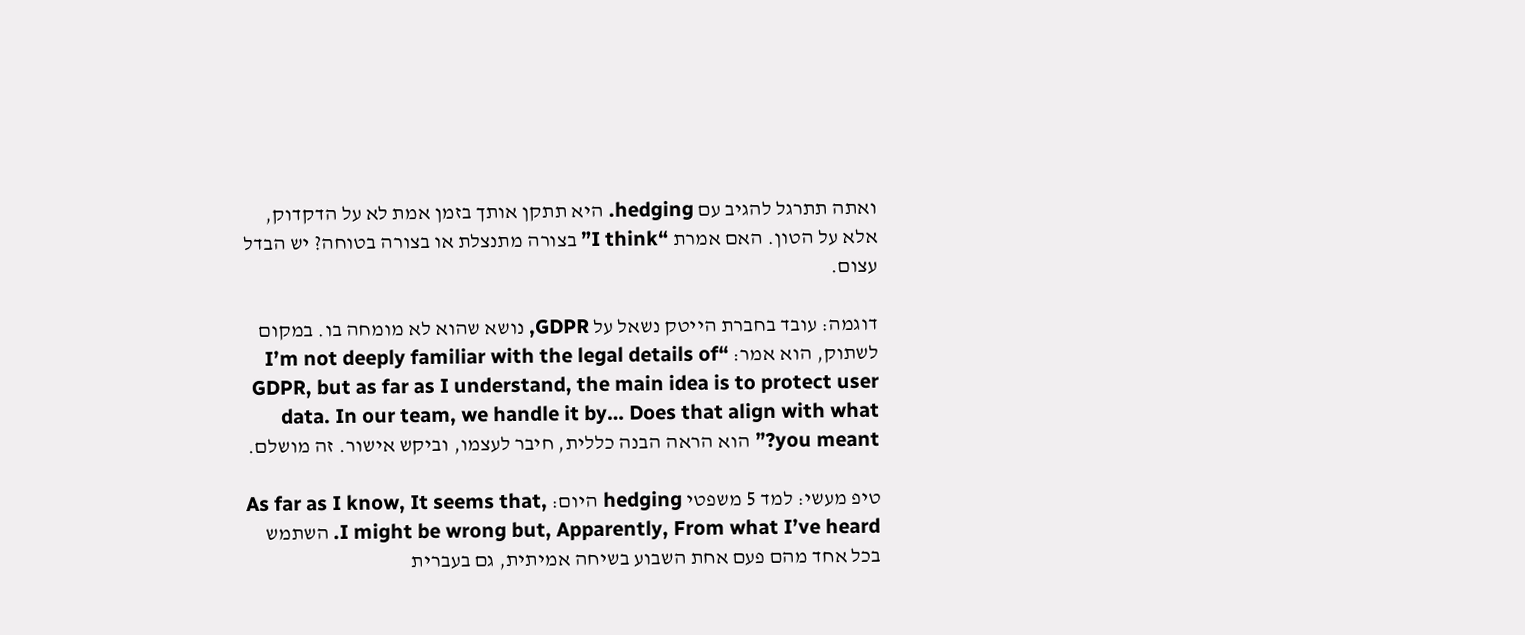ואתה תתרגל להגיב עם hedging. היא תתקן אותך בזמן אמת לא על הדקדוק, אלא על הטון. האם אמרת “I think” בצורה מתנצלת או בצורה בטוחה? יש הבדל עצום.

דוגמה: עובד בחברת הייטק נשאל על GDPR, נושא שהוא לא מומחה בו. במקום לשתוק, הוא אמר: “I’m not deeply familiar with the legal details of GDPR, but as far as I understand, the main idea is to protect user data. In our team, we handle it by… Does that align with what you meant?” הוא הראה הבנה כללית, חיבר לעצמו, וביקש אישור. זה מושלם.

טיפ מעשי: למד 5 משפטי hedging היום: As far as I know, It seems that, I might be wrong but, Apparently, From what I’ve heard. השתמש בכל אחד מהם פעם אחת השבוע בשיחה אמיתית, גם בעברית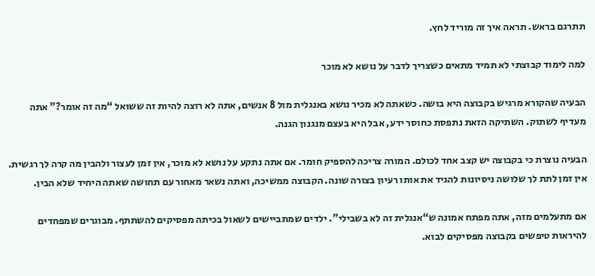תתרגם בראש. תראה איך זה מוריד לחץ.

למה לימוד קבוצתי לא תמיד מתאים כשצריך לדבר על נושא לא מוכר

הבעיה שהקורא מרגיש בקבוצה היא בושה. כשאתה לא מכיר נושא באנגלית מול 8 אנשים, אתה לא רוצה להיות זה ששואל “מה זה אומר?” אתה מעדיף לשתוק. השתיקה הזאת נתפסת כחוסר ידע, אבל היא בעצם מנגנון הגנה.

הבעיה נוצרת כי בקבוצה יש קצב אחד לכולם. המורה צריכה להספיק חומר. אם אתה נתקע על נושא לא מוכר, אין זמן לעצור ולהבין מה קרה לך רגשית. אין זמן לתת לך שלושה ניסיונות להגיד את אותו רעיון בצורה שונה. הקבוצה ממשיכה, ואתה נשאר מאחור עם תחושה שאתה היחיד שלא הבין.

אם מתעלמים מזה, אתה מפתח אמונה ש“אנגלית זה לא בשבילי”. ילדים שמתביישים לשאול בכיתה מפסיקים להשתתף. מבוגרים שמפחדים להיראות טיפשים בקבוצה מפסיקים לבוא.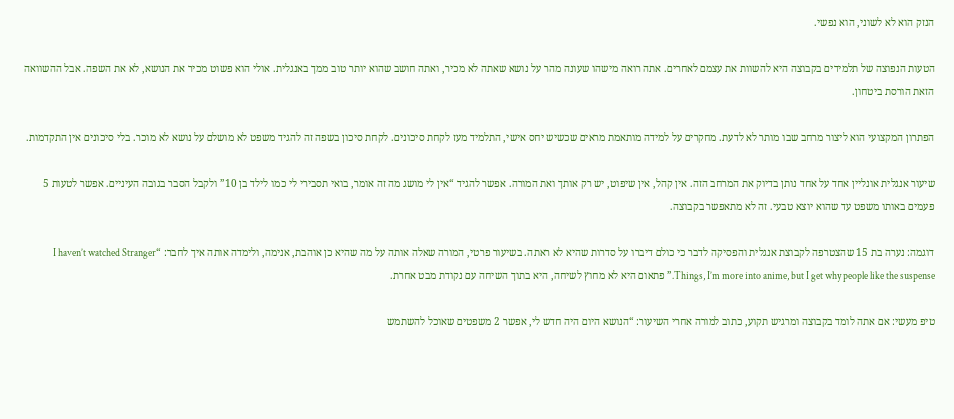הנזק הוא לא לשוני, הוא נפשי.

הטעות הנפוצה של תלמידים בקבוצה היא להשוות את עצמם לאחרים. אתה רואה מישהו שעונה מהר על נושא שאתה לא מכיר, ואתה חושב שהוא יותר טוב ממך באנגלית. אולי הוא פשוט מכיר את הנושא, לא את השפה. אבל ההשוואה הזאת הורסת ביטחון.

הפתרון המקצועי הוא ליצור מרחב שבו מותר לא לדעת. מחקרים על למידה מותאמת מראים שכשיש יחס אישי, התלמיד מעז לקחת סיכונים. לקחת סיכון בשפה זה להגיד משפט לא מושלם על נושא לא מוכר. בלי סיכונים אין התקדמות.

שיעור אנגלית אונליין אחד על אחד נותן בדיוק את המרחב הזה. אין קהל, אין שיפוט, יש רק אותך ואת המורה. אפשר להגיד “אין לי מושג מה זה אומר, בואי תסבירי לי כמו לילד בן 10” ולקבל הסבר בגובה העיניים. אפשר לטעות 5 פעמים באותו משפט עד שהוא יוצא טבעי. זה לא מתאפשר בקבוצה.

דוגמה: נערה בת 15 שהצטרפה לקבוצת אנגלית והפסיקה לדבר כי כולם דיברו על סדרות שהיא לא ראתה. בשיעור פרטי, המורה שאלה אותה על מה שהיא כן אוהבת, אנימה, ולימדה אותה איך לחבר: “I haven’t watched Stranger Things, I’m more into anime, but I get why people like the suspense.” פתאום היא לא מחוץ לשיחה, היא בתוך השיחה עם נקודת מבט אחרת.

טיפ מעשי: אם אתה לומד בקבוצה ומרגיש תקוע, כתוב למורה אחרי השיעור: “הנושא היום היה חדש לי, אפשר 2 משפטים שאוכל להשתמש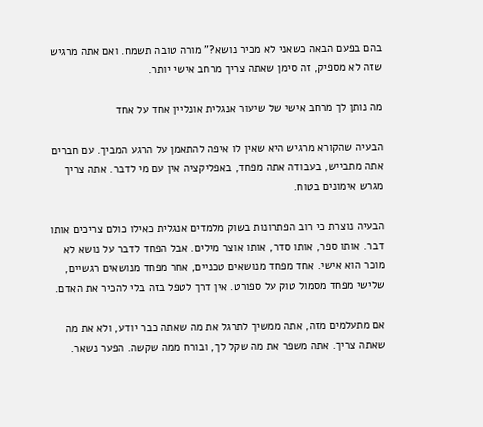בהם בפעם הבאה כשאני לא מכיר נושא?” מורה טובה תשמח. ואם אתה מרגיש שזה לא מספיק, זה סימן שאתה צריך מרחב אישי יותר.

מה נותן לך מרחב אישי של שיעור אנגלית אונליין אחד על אחד

הבעיה שהקורא מרגיש היא שאין לו איפה להתאמן על הרגע המביך. עם חברים אתה מתבייש, בעבודה אתה מפחד, באפליקציה אין עם מי לדבר. אתה צריך מגרש אימונים בטוח.

הבעיה נוצרת כי רוב הפתרונות בשוק מלמדים אנגלית כאילו כולם צריכים אותו דבר. אותו ספר, אותו סדר, אותו אוצר מילים. אבל הפחד לדבר על נושא לא מוכר הוא אישי. אחד מפחד מנושאים טכניים, אחר מפחד מנושאים רגשיים, שלישי מפחד מסמול טוק על ספורט. אין דרך לטפל בזה בלי להכיר את האדם.

אם מתעלמים מזה, אתה ממשיך לתרגל את מה שאתה כבר יודע, ולא את מה שאתה צריך. אתה משפר את מה שקל לך, ובורח ממה שקשה. הפער נשאר.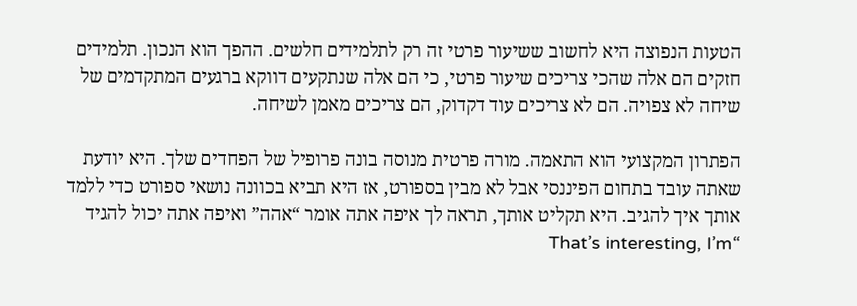הטעות הנפוצה היא לחשוב ששיעור פרטי זה רק לתלמידים חלשים. ההפך הוא הנכון. תלמידים חזקים הם אלה שהכי צריכים שיעור פרטי, כי הם אלה שנתקעים דווקא ברגעים המתקדמים של שיחה לא צפויה. הם לא צריכים עוד דקדוק, הם צריכים מאמן לשיחה.

הפתרון המקצועי הוא התאמה. מורה פרטית מנוסה בונה פרופיל של הפחדים שלך. היא יודעת שאתה עובד בתחום הפיננסי אבל לא מבין בספורט, אז היא תביא בכוונה נושאי ספורט כדי ללמד אותך איך להגיב. היא תקליט אותך, תראה לך איפה אתה אומר “אהה” ואיפה אתה יכול להגיד “That’s interesting, I’m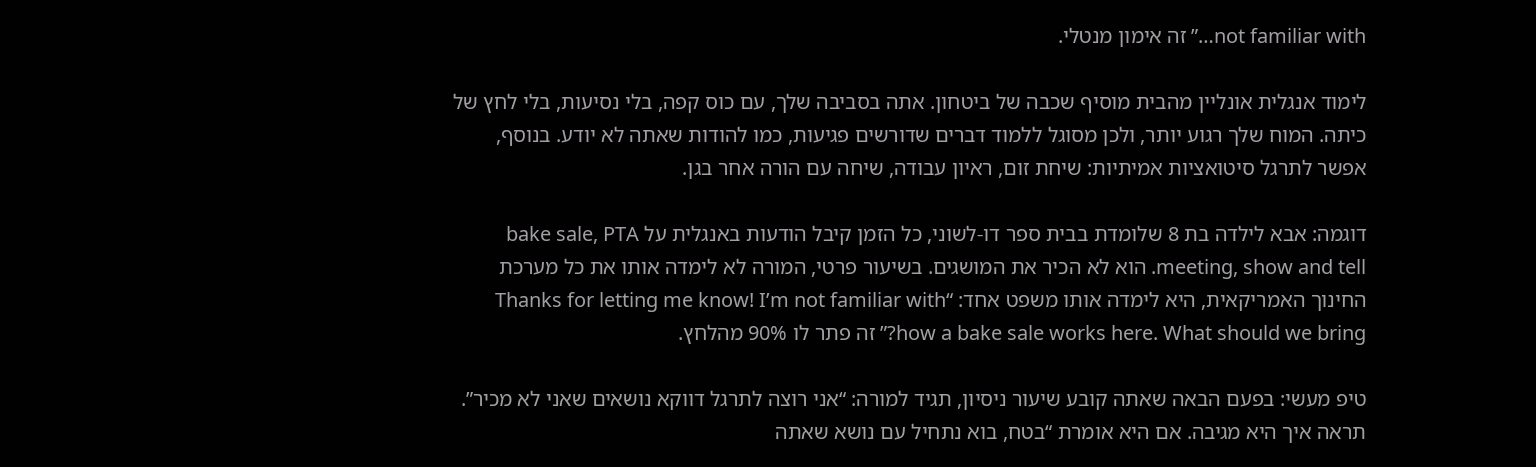not familiar with…” זה אימון מנטלי.

לימוד אנגלית אונליין מהבית מוסיף שכבה של ביטחון. אתה בסביבה שלך, עם כוס קפה, בלי נסיעות, בלי לחץ של כיתה. המוח שלך רגוע יותר, ולכן מסוגל ללמוד דברים שדורשים פגיעות, כמו להודות שאתה לא יודע. בנוסף, אפשר לתרגל סיטואציות אמיתיות: שיחת זום, ראיון עבודה, שיחה עם הורה אחר בגן.

דוגמה: אבא לילדה בת 8 שלומדת בבית ספר דו-לשוני, כל הזמן קיבל הודעות באנגלית על bake sale, PTA meeting, show and tell. הוא לא הכיר את המושגים. בשיעור פרטי, המורה לא לימדה אותו את כל מערכת החינוך האמריקאית, היא לימדה אותו משפט אחד: “Thanks for letting me know! I’m not familiar with how a bake sale works here. What should we bring?” זה פתר לו 90% מהלחץ.

טיפ מעשי: בפעם הבאה שאתה קובע שיעור ניסיון, תגיד למורה: “אני רוצה לתרגל דווקא נושאים שאני לא מכיר”. תראה איך היא מגיבה. אם היא אומרת “בטח, בוא נתחיל עם נושא שאתה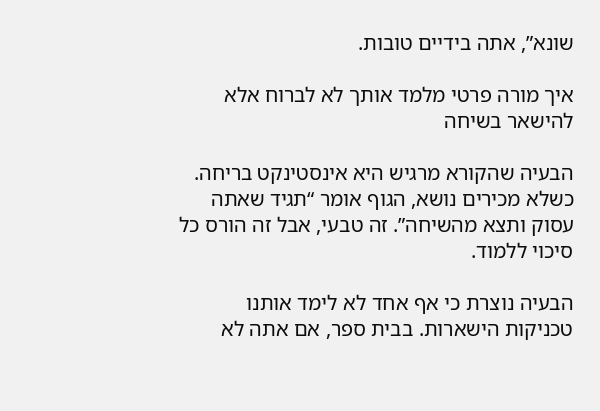שונא”, אתה בידיים טובות.

איך מורה פרטי מלמד אותך לא לברוח אלא להישאר בשיחה

הבעיה שהקורא מרגיש היא אינסטינקט בריחה. כשלא מכירים נושא, הגוף אומר “תגיד שאתה עסוק ותצא מהשיחה”. זה טבעי, אבל זה הורס כל סיכוי ללמוד.

הבעיה נוצרת כי אף אחד לא לימד אותנו טכניקות הישארות. בבית ספר, אם אתה לא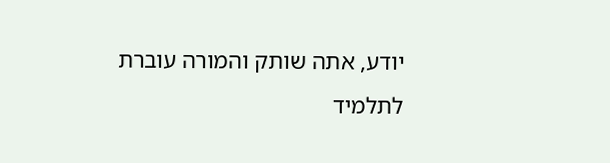יודע, אתה שותק והמורה עוברת לתלמיד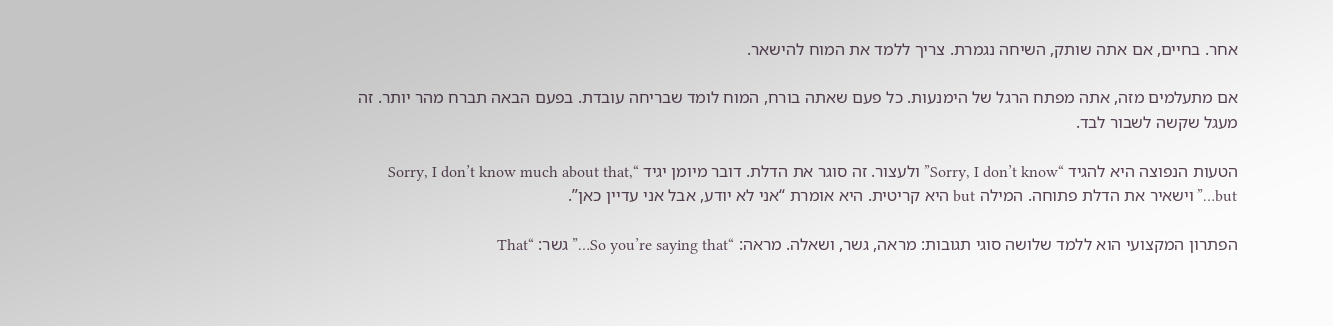אחר. בחיים, אם אתה שותק, השיחה נגמרת. צריך ללמד את המוח להישאר.

אם מתעלמים מזה, אתה מפתח הרגל של הימנעות. כל פעם שאתה בורח, המוח לומד שבריחה עובדת. בפעם הבאה תברח מהר יותר. זה מעגל שקשה לשבור לבד.

הטעות הנפוצה היא להגיד “Sorry, I don’t know” ולעצור. זה סוגר את הדלת. דובר מיומן יגיד “Sorry, I don’t know much about that, but…” וישאיר את הדלת פתוחה. המילה but היא קריטית. היא אומרת “אני לא יודע, אבל אני עדיין כאן”.

הפתרון המקצועי הוא ללמד שלושה סוגי תגובות: מראה, גשר, ושאלה. מראה: “So you’re saying that…” גשר: “That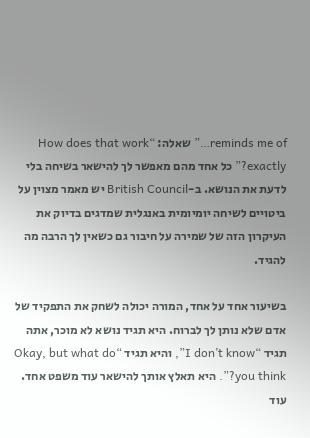reminds me of…” שאלה: “How does that work exactly?” כל אחד מהם מאפשר לך להישאר בשיחה בלי לדעת את הנושא. ב-British Council יש מאמר מצוין על ביטויים לשיחה יומיומית באנגלית שמדגים בדיוק את העיקרון הזה של שמירה על חיבור גם כשאין לך הרבה מה להגיד.

בשיעור אחד על אחד, המורה יכולה לשחק את התפקיד של אדם שלא נותן לך לברוח. היא תגיד נושא לא מוכר, אתה תגיד “I don’t know”, והיא תגיד “Okay, but what do you think?”. היא תאלץ אותך להישאר עוד משפט אחד. עוד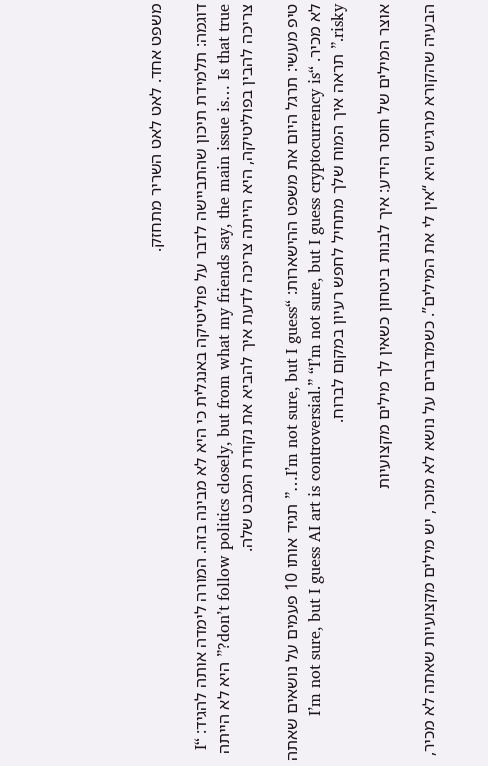משפט אחד. לאט לאט השריר מתחזק.

דוגמה: תלמידת תיכון שהתביישה לדבר על פוליטיקה באנגלית כי היא לא מבינה בזה. המורה לימדה אותה להגיד: “I don’t follow politics closely, but from what my friends say, the main issue is… Is that true?” היא לא הייתה צריכה להבין בפוליטיקה, היא הייתה צריכה לדעת איך להביא את נקודת המבט שלה.

טיפ מעשי: תרגל היום את משפט ההישארות: “I’m not sure, but I guess…” תגיד אותו 10 פעמים על נושאים שאתה לא מכיר. “I’m not sure, but I guess AI art is controversial.” “I’m not sure, but I guess cryptocurrency is risky.” תראה איך המוח שלך מתחיל לחפש רעיון במקום לברוח.

אוצר המילים של חוסר הידע: איך לבנות ביטחון כשאין לך מילים מקצועיות

הבעיה שהקורא מרגיש היא “אין לי את המילים”. כשמדברים על נושא לא מוכר, יש מילים מקצועיות שאתה לא מכיר,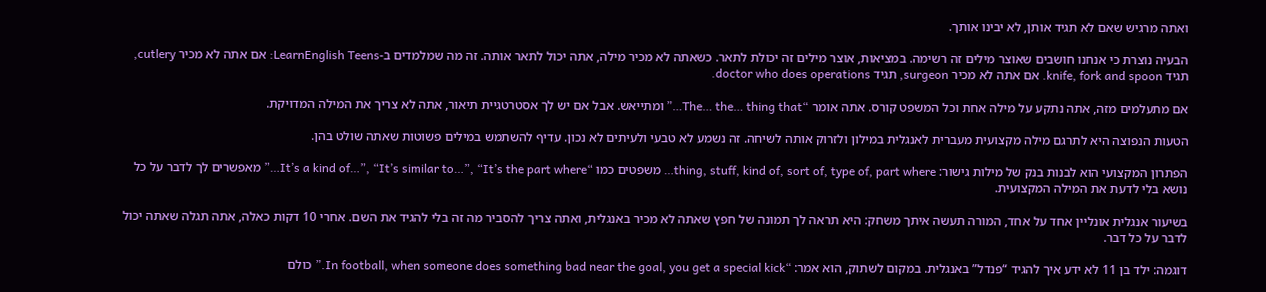ואתה מרגיש שאם לא תגיד אותן, לא יבינו אותך.

הבעיה נוצרת כי אנחנו חושבים שאוצר מילים זה רשימה. במציאות, אוצר מילים זה יכולת לתאר. כשאתה לא מכיר מילה, אתה יכול לתאר אותה. זה מה שמלמדים ב-LearnEnglish Teens: אם אתה לא מכיר cutlery, תגיד knife, fork and spoon. אם אתה לא מכיר surgeon, תגיד doctor who does operations.

אם מתעלמים מזה, אתה נתקע על מילה אחת וכל המשפט קורס. אתה אומר “The… the… thing that…” ומתייאש. אבל אם יש לך אסטרטגיית תיאור, אתה לא צריך את המילה המדויקת.

הטעות הנפוצה היא לתרגם מילה מקצועית מעברית לאנגלית במילון ולזרוק אותה לשיחה. זה נשמע לא טבעי ולעיתים לא נכון. עדיף להשתמש במילים פשוטות שאתה שולט בהן.

הפתרון המקצועי הוא לבנות בנק של מילות גישור: thing, stuff, kind of, sort of, type of, part where… משפטים כמו “It’s a kind of…”, “It’s similar to…”, “It’s the part where…” מאפשרים לך לדבר על כל נושא בלי לדעת את המילה המקצועית.

בשיעור אנגלית אונליין אחד על אחד, המורה תעשה איתך משחק: היא תראה לך תמונה של חפץ שאתה לא מכיר באנגלית, ואתה צריך להסביר מה זה בלי להגיד את השם. אחרי 10 דקות כאלה, אתה תגלה שאתה יכול לדבר על כל דבר.

דוגמה: ילד בן 11 לא ידע איך להגיד “פנדל” באנגלית. במקום לשתוק, הוא אמר: “In football, when someone does something bad near the goal, you get a special kick.” כולם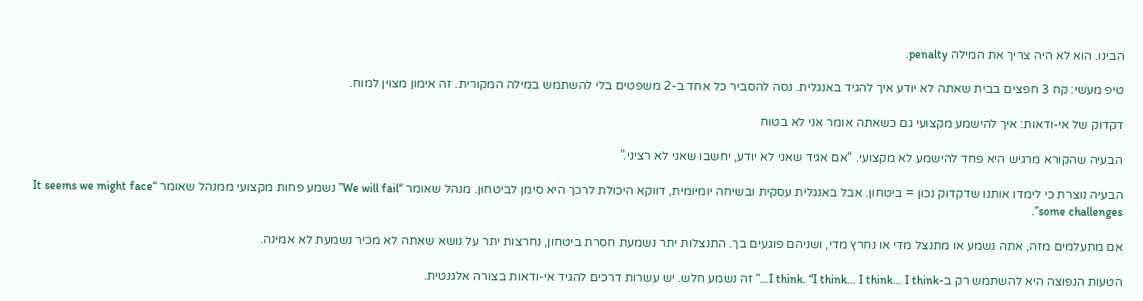הבינו. הוא לא היה צריך את המילה penalty.

טיפ מעשי: קח 3 חפצים בבית שאתה לא יודע איך להגיד באנגלית. נסה להסביר כל אחד ב-2 משפטים בלי להשתמש במילה המקורית. זה אימון מצוין למוח.

דקדוק של אי-ודאות: איך להישמע מקצועי גם כשאתה אומר אני לא בטוח

הבעיה שהקורא מרגיש היא פחד להישמע לא מקצועי. “אם אגיד שאני לא יודע, יחשבו שאני לא רציני.”

הבעיה נוצרת כי לימדו אותנו שדקדוק נכון = ביטחון. אבל באנגלית עסקית ובשיחה יומיומית, דווקא היכולת לרכך היא סימן לביטחון. מנהל שאומר “We will fail” נשמע פחות מקצועי ממנהל שאומר “It seems we might face some challenges”.

אם מתעלמים מזה, אתה נשמע או מתנצל מדי או נחרץ מדי, ושניהם פוגעים בך. התנצלות יתר נשמעת חסרת ביטחון, נחרצות יתר על נושא שאתה לא מכיר נשמעת לא אמינה.

הטעות הנפוצה היא להשתמש רק ב-I think. “I think… I think… I think…” זה נשמע חלש. יש עשרות דרכים להגיד אי-ודאות בצורה אלגנטית.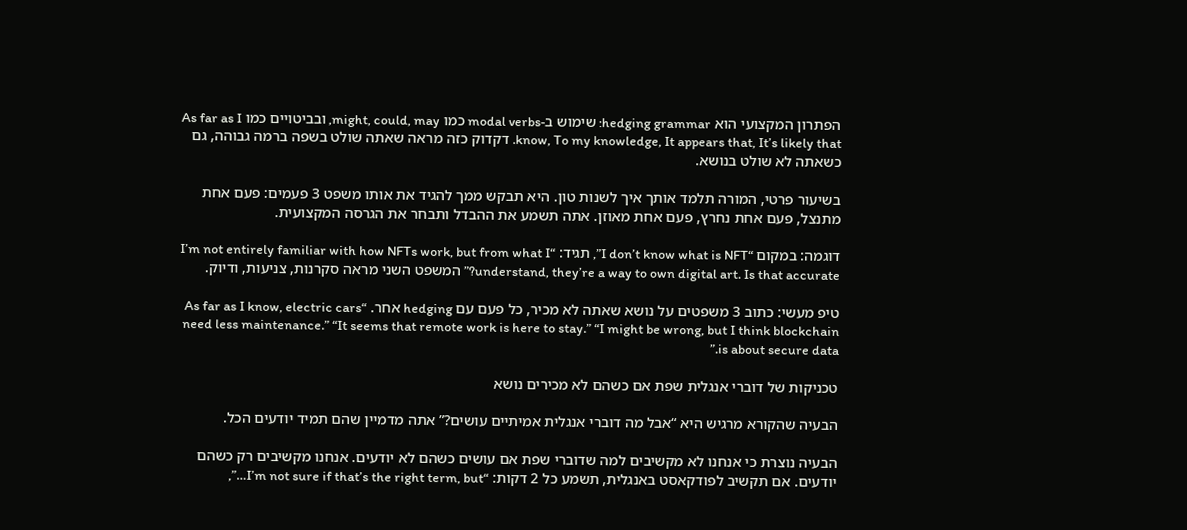הפתרון המקצועי הוא hedging grammar: שימוש ב-modal verbs כמו might, could, may, ובביטויים כמו As far as I know, To my knowledge, It appears that, It’s likely that. דקדוק כזה מראה שאתה שולט בשפה ברמה גבוהה, גם כשאתה לא שולט בנושא.

בשיעור פרטי, המורה תלמד אותך איך לשנות טון. היא תבקש ממך להגיד את אותו משפט 3 פעמים: פעם אחת מתנצל, פעם אחת נחרץ, פעם אחת מאוזן. אתה תשמע את ההבדל ותבחר את הגרסה המקצועית.

דוגמה: במקום “I don’t know what is NFT”, תגיד: “I’m not entirely familiar with how NFTs work, but from what I understand, they’re a way to own digital art. Is that accurate?” המשפט השני מראה סקרנות, צניעות, ודיוק.

טיפ מעשי: כתוב 3 משפטים על נושא שאתה לא מכיר, כל פעם עם hedging אחר. “As far as I know, electric cars need less maintenance.” “It seems that remote work is here to stay.” “I might be wrong, but I think blockchain is about secure data.”

טכניקות של דוברי אנגלית שפת אם כשהם לא מכירים נושא

הבעיה שהקורא מרגיש היא “אבל מה דוברי אנגלית אמיתיים עושים?” אתה מדמיין שהם תמיד יודעים הכל.

הבעיה נוצרת כי אנחנו לא מקשיבים למה שדוברי שפת אם עושים כשהם לא יודעים. אנחנו מקשיבים רק כשהם יודעים. אם תקשיב לפודקאסט באנגלית, תשמע כל 2 דקות: “I’m not sure if that’s the right term, but…”,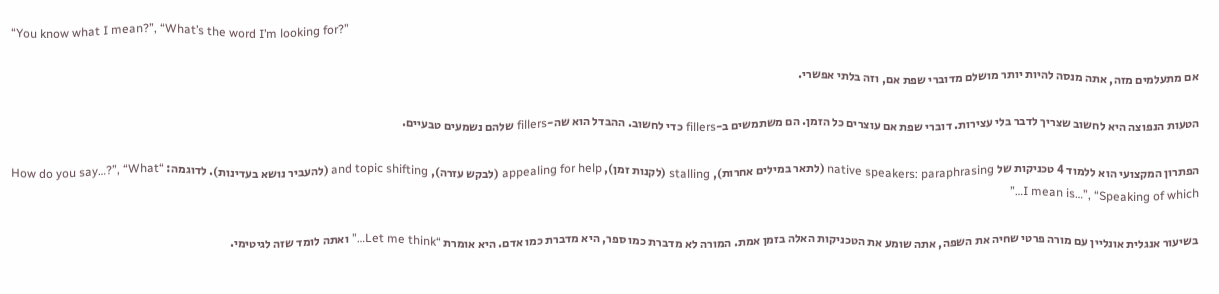“You know what I mean?”, “What’s the word I’m looking for?”

אם מתעלמים מזה, אתה מנסה להיות יותר מושלם מדוברי שפת אם, וזה בלתי אפשרי.

הטעות הנפוצה היא לחשוב שצריך לדבר בלי עצירות. דוברי שפת אם עוצרים כל הזמן. הם משתמשים ב-fillers כדי לחשוב. ההבדל הוא שה-fillers שלהם נשמעים טבעיים.

הפתרון המקצועי הוא ללמוד 4 טכניקות של native speakers: paraphrasing (לתאר במילים אחרות), stalling (לקנות זמן), appealing for help (לבקש עזרה), and topic shifting (להעביר נושא בעדינות). לדוגמה: “How do you say…?”, “What I mean is…”, “Speaking of which…”

בשיעור אנגלית אונליין עם מורה פרטי שחיה את השפה, אתה שומע את הטכניקות האלה בזמן אמת. המורה לא מדברת כמו ספר, היא מדברת כמו אדם. היא אומרת “Let me think…” ואתה לומד שזה לגיטימי.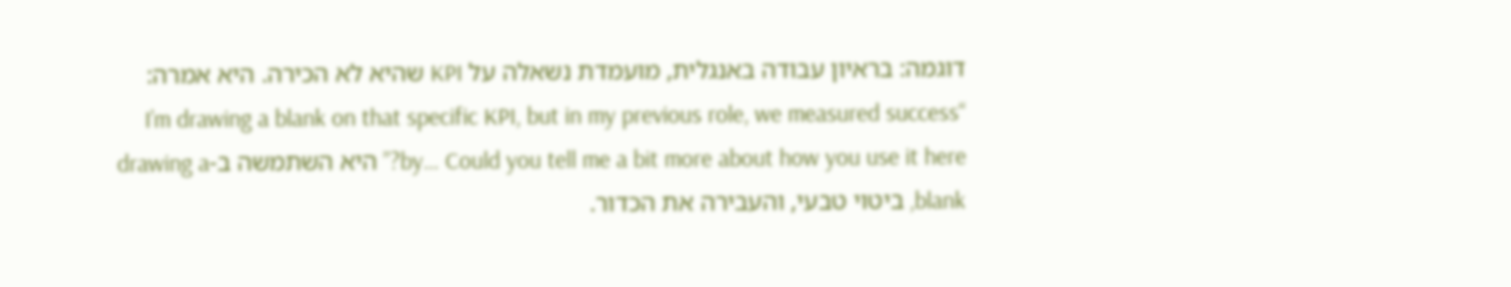דוגמה: בראיון עבודה באנגלית, מועמדת נשאלה על KPI שהיא לא הכירה. היא אמרה: “I’m drawing a blank on that specific KPI, but in my previous role, we measured success by… Could you tell me a bit more about how you use it here?” היא השתמשה ב-drawing a blank, ביטוי טבעי, והעבירה את הכדור.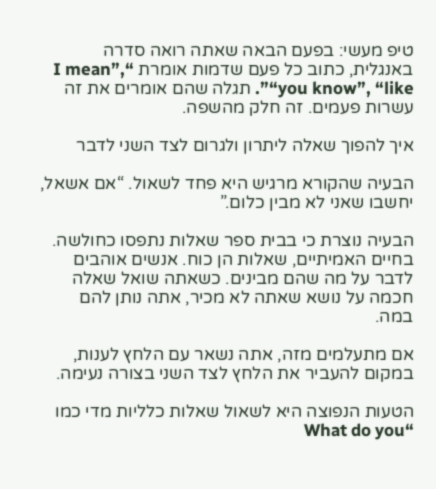טיפ מעשי: בפעם הבאה שאתה רואה סדרה באנגלית, כתוב כל פעם שדמות אומרת “I mean”, “you know”, “like”. תגלה שהם אומרים את זה עשרות פעמים. זה חלק מהשפה.

איך להפוך שאלה ליתרון ולגרום לצד השני לדבר

הבעיה שהקורא מרגיש היא פחד לשאול. “אם אשאל, יחשבו שאני לא מבין כלום.”

הבעיה נוצרת כי בבית ספר שאלות נתפסו כחולשה. בחיים האמיתיים, שאלות הן כוח. אנשים אוהבים לדבר על מה שהם מבינים. כשאתה שואל שאלה חכמה על נושא שאתה לא מכיר, אתה נותן להם במה.

אם מתעלמים מזה, אתה נשאר עם הלחץ לענות, במקום להעביר את הלחץ לצד השני בצורה נעימה.

הטעות הנפוצה היא לשאול שאלות כלליות מדי כמו “What do you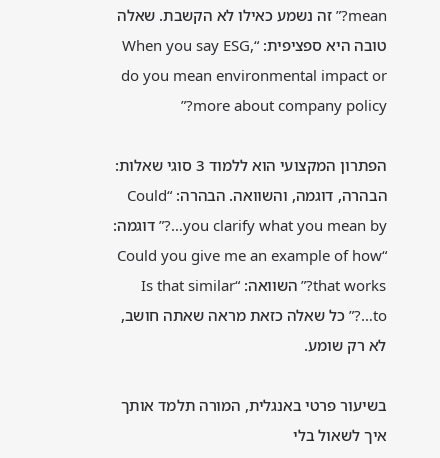mean?” זה נשמע כאילו לא הקשבת. שאלה טובה היא ספציפית: “When you say ESG, do you mean environmental impact or more about company policy?”

הפתרון המקצועי הוא ללמוד 3 סוגי שאלות: הבהרה, דוגמה, והשוואה. הבהרה: “Could you clarify what you mean by…?” דוגמה: “Could you give me an example of how that works?” השוואה: “Is that similar to…?” כל שאלה כזאת מראה שאתה חושב, לא רק שומע.

בשיעור פרטי באנגלית, המורה תלמד אותך איך לשאול בלי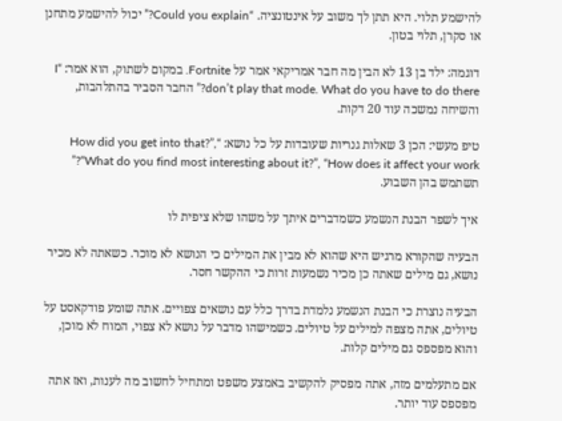להישמע תלוי. היא תתן לך משוב על אינטונציה. “Could you explain?” יכול להישמע מתחנן או סקרן, תלוי בטון.

דוגמה: ילד בן 13 לא הבין מה חבר אמריקאי אמר על Fortnite. במקום לשתוק, הוא אמר: “I don’t play that mode. What do you have to do there?” החבר הסביר בהתלהבות, והשיחה נמשכה עוד 20 דקות.

טיפ מעשי: הכן 3 שאלות גנריות שעובדות על כל נושא: “How did you get into that?”, “What do you find most interesting about it?”, “How does it affect your work?” תשתמש בהן השבוע.

איך לשפר הבנת הנשמע כשמדברים איתך על משהו שלא ציפית לו

הבעיה שהקורא מרגיש היא שהוא לא מבין את המילים כי הנושא לא מוכר. כשאתה לא מכיר נושא, גם מילים שאתה כן מכיר נשמעות זרות כי ההקשר חסר.

הבעיה נוצרת כי הבנת הנשמע נלמדת בדרך כלל עם נושאים צפויים. אתה שומע פודקאסט על טיולים, אתה מצפה למילים על טיולים. כשמישהו מדבר על נושא לא צפוי, המוח לא מוכן, והוא מפספס גם מילים קלות.

אם מתעלמים מזה, אתה מפסיק להקשיב באמצע משפט ומתחיל לחשוב מה לענות, ואז אתה מפספס עוד יותר.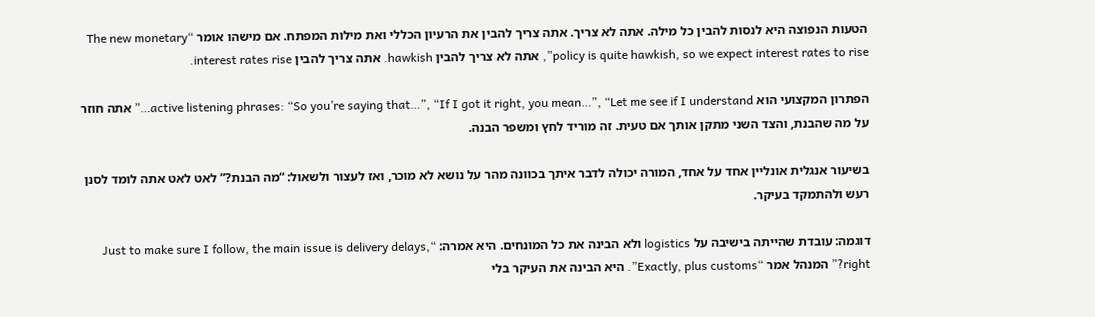הטעות הנפוצה היא לנסות להבין כל מילה. אתה לא צריך. אתה צריך להבין את הרעיון הכללי ואת מילות המפתח. אם מישהו אומר “The new monetary policy is quite hawkish, so we expect interest rates to rise”, אתה לא צריך להבין hawkish. אתה צריך להבין interest rates rise.

הפתרון המקצועי הוא active listening phrases: “So you’re saying that…”, “If I got it right, you mean…”, “Let me see if I understand…” אתה חוזר על מה שהבנת, והצד השני מתקן אותך אם טעית. זה מוריד לחץ ומשפר הבנה.

בשיעור אנגלית אונליין אחד על אחד, המורה יכולה לדבר איתך בכוונה מהר על נושא לא מוכר, ואז לעצור ולשאול: “מה הבנת?” לאט לאט אתה לומד לסנן רעש ולהתמקד בעיקר.

דוגמה: עובדת שהייתה בישיבה על logistics ולא הבינה את כל המונחים. היא אמרה: “Just to make sure I follow, the main issue is delivery delays, right?” המנהל אמר “Exactly, plus customs”. היא הבינה את העיקר בלי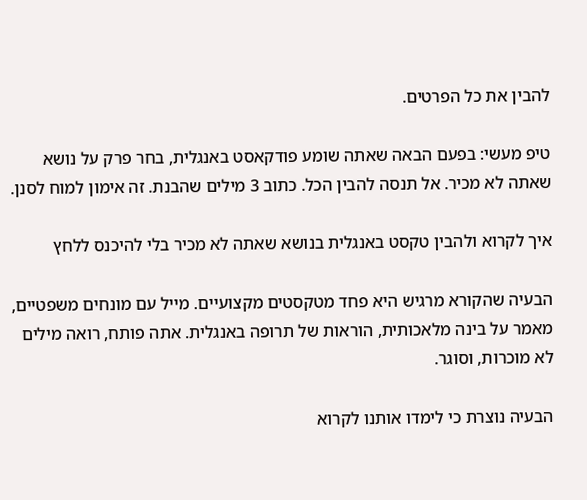להבין את כל הפרטים.

טיפ מעשי: בפעם הבאה שאתה שומע פודקאסט באנגלית, בחר פרק על נושא שאתה לא מכיר. אל תנסה להבין הכל. כתוב 3 מילים שהבנת. זה אימון למוח לסנן.

איך לקרוא ולהבין טקסט באנגלית בנושא שאתה לא מכיר בלי להיכנס ללחץ

הבעיה שהקורא מרגיש היא פחד מטקסטים מקצועיים. מייל עם מונחים משפטיים, מאמר על בינה מלאכותית, הוראות של תרופה באנגלית. אתה פותח, רואה מילים לא מוכרות, וסוגר.

הבעיה נוצרת כי לימדו אותנו לקרוא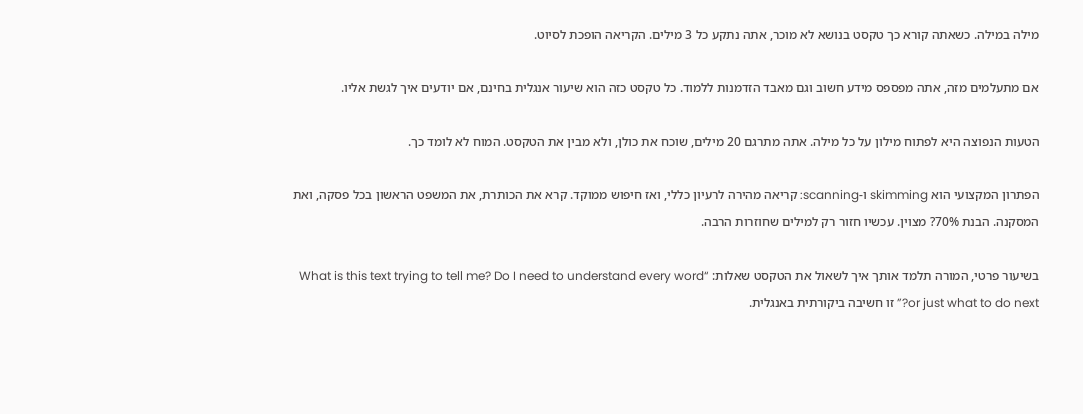מילה במילה. כשאתה קורא כך טקסט בנושא לא מוכר, אתה נתקע כל 3 מילים. הקריאה הופכת לסיוט.

אם מתעלמים מזה, אתה מפספס מידע חשוב וגם מאבד הזדמנות ללמוד. כל טקסט כזה הוא שיעור אנגלית בחינם, אם יודעים איך לגשת אליו.

הטעות הנפוצה היא לפתוח מילון על כל מילה. אתה מתרגם 20 מילים, שוכח את כולן, ולא מבין את הטקסט. המוח לא לומד כך.

הפתרון המקצועי הוא skimming ו-scanning: קריאה מהירה לרעיון כללי, ואז חיפוש ממוקד. קרא את הכותרת, את המשפט הראשון בכל פסקה, ואת המסקנה. הבנת 70%? מצוין. עכשיו חזור רק למילים שחוזרות הרבה.

בשיעור פרטי, המורה תלמד אותך איך לשאול את הטקסט שאלות: “What is this text trying to tell me? Do I need to understand every word or just what to do next?” זו חשיבה ביקורתית באנגלית.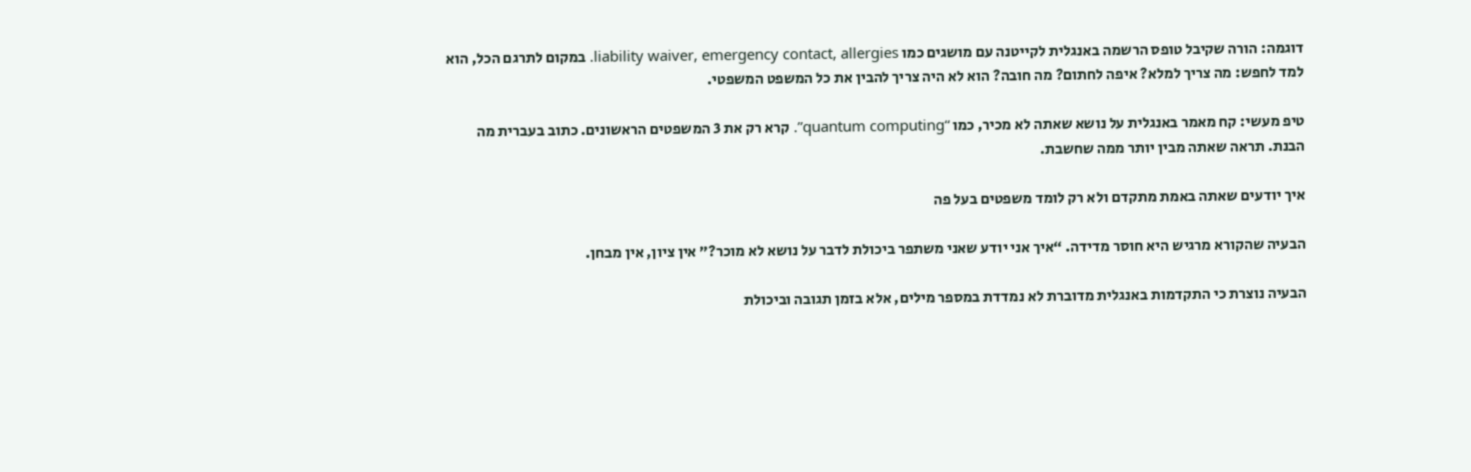דוגמה: הורה שקיבל טופס הרשמה באנגלית לקייטנה עם מושגים כמו liability waiver, emergency contact, allergies. במקום לתרגם הכל, הוא למד לחפש: מה צריך למלא? איפה לחתום? מה חובה? הוא לא היה צריך להבין את כל המשפט המשפטי.

טיפ מעשי: קח מאמר באנגלית על נושא שאתה לא מכיר, כמו “quantum computing”. קרא רק את 3 המשפטים הראשונים. כתוב בעברית מה הבנת. תראה שאתה מבין יותר ממה שחשבת.

איך יודעים שאתה באמת מתקדם ולא רק לומד משפטים בעל פה

הבעיה שהקורא מרגיש היא חוסר מדידה. “איך אני יודע שאני משתפר ביכולת לדבר על נושא לא מוכר?” אין ציון, אין מבחן.

הבעיה נוצרת כי התקדמות באנגלית מדוברת לא נמדדת במספר מילים, אלא בזמן תגובה וביכולת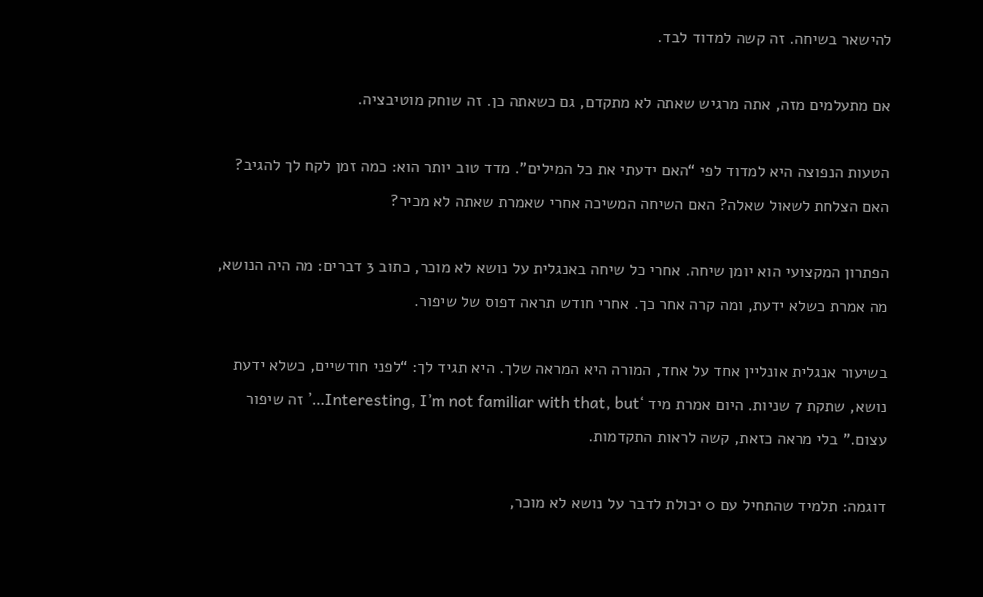להישאר בשיחה. זה קשה למדוד לבד.

אם מתעלמים מזה, אתה מרגיש שאתה לא מתקדם, גם כשאתה כן. זה שוחק מוטיבציה.

הטעות הנפוצה היא למדוד לפי “האם ידעתי את כל המילים”. מדד טוב יותר הוא: כמה זמן לקח לך להגיב? האם הצלחת לשאול שאלה? האם השיחה המשיכה אחרי שאמרת שאתה לא מכיר?

הפתרון המקצועי הוא יומן שיחה. אחרי כל שיחה באנגלית על נושא לא מוכר, כתוב 3 דברים: מה היה הנושא, מה אמרת כשלא ידעת, ומה קרה אחר כך. אחרי חודש תראה דפוס של שיפור.

בשיעור אנגלית אונליין אחד על אחד, המורה היא המראה שלך. היא תגיד לך: “לפני חודשיים, כשלא ידעת נושא, שתקת 7 שניות. היום אמרת מיד ‘Interesting, I’m not familiar with that, but…’ זה שיפור עצום.” בלי מראה כזאת, קשה לראות התקדמות.

דוגמה: תלמיד שהתחיל עם 0 יכולת לדבר על נושא לא מוכר,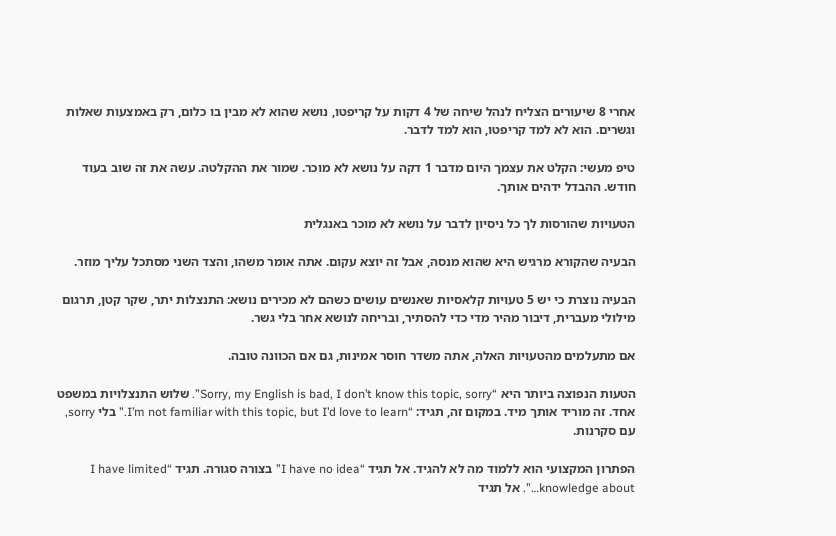אחרי 8 שיעורים הצליח לנהל שיחה של 4 דקות על קריפטו, נושא שהוא לא מבין בו כלום, רק באמצעות שאלות וגשרים. הוא לא למד קריפטו, הוא למד לדבר.

טיפ מעשי: הקלט את עצמך היום מדבר 1 דקה על נושא לא מוכר. שמור את ההקלטה. עשה את זה שוב בעוד חודש. ההבדל ידהים אותך.

הטעויות שהורסות לך כל ניסיון לדבר על נושא לא מוכר באנגלית

הבעיה שהקורא מרגיש היא שהוא מנסה, אבל זה יוצא עקום. אתה אומר משהו, והצד השני מסתכל עליך מוזר.

הבעיה נוצרת כי יש 5 טעויות קלאסיות שאנשים עושים כשהם לא מכירים נושא: התנצלות יתר, שקר קטן, תרגום מילולי מעברית, דיבור מהיר מדי כדי להסתיר, ובריחה לנושא אחר בלי גשר.

אם מתעלמים מהטעויות האלה, אתה משדר חוסר אמינות, גם אם הכוונה טובה.

הטעות הנפוצה ביותר היא “Sorry, my English is bad, I don’t know this topic, sorry”. שלוש התנצלויות במשפט אחד. זה מוריד אותך מיד. במקום זה, תגיד: “I’m not familiar with this topic, but I’d love to learn.” בלי sorry, עם סקרנות.

הפתרון המקצועי הוא ללמוד מה לא להגיד. אל תגיד “I have no idea” בצורה סגורה. תגיד “I have limited knowledge about…”. אל תגיד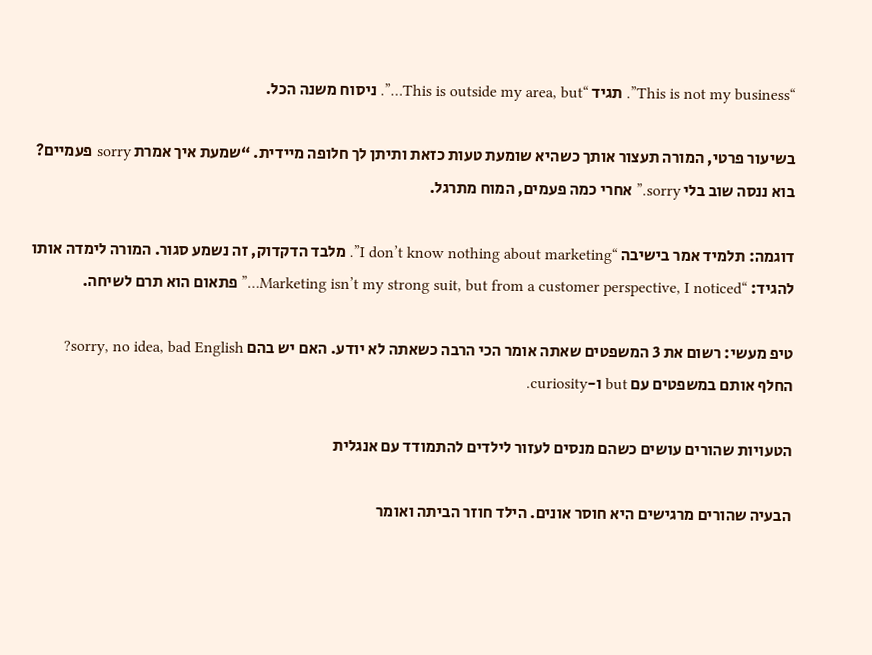“This is not my business”. תגיד “This is outside my area, but…”. ניסוח משנה הכל.

בשיעור פרטי, המורה תעצור אותך כשהיא שומעת טעות כזאת ותיתן לך חלופה מיידית. “שמעת איך אמרת sorry פעמיים? בוא ננסה שוב בלי sorry.” אחרי כמה פעמים, המוח מתרגל.

דוגמה: תלמיד אמר בישיבה “I don’t know nothing about marketing”. מלבד הדקדוק, זה נשמע סגור. המורה לימדה אותו להגיד: “Marketing isn’t my strong suit, but from a customer perspective, I noticed…” פתאום הוא תרם לשיחה.

טיפ מעשי: רשום את 3 המשפטים שאתה אומר הכי הרבה כשאתה לא יודע. האם יש בהם sorry, no idea, bad English? החלף אותם במשפטים עם but ו-curiosity.

הטעויות שהורים עושים כשהם מנסים לעזור לילדים להתמודד עם אנגלית

הבעיה שהורים מרגישים היא חוסר אונים. הילד חוזר הביתה ואומר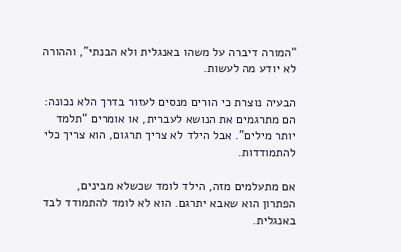“המורה דיברה על משהו באנגלית ולא הבנתי”, וההורה לא יודע מה לעשות.

הבעיה נוצרת כי הורים מנסים לעזור בדרך הלא נכונה: הם מתרגמים את הנושא לעברית, או אומרים “תלמד יותר מילים”. אבל הילד לא צריך תרגום, הוא צריך כלי להתמודדות.

אם מתעלמים מזה, הילד לומד שכשלא מבינים, הפתרון הוא שאבא יתרגם. הוא לא לומד להתמודד לבד באנגלית.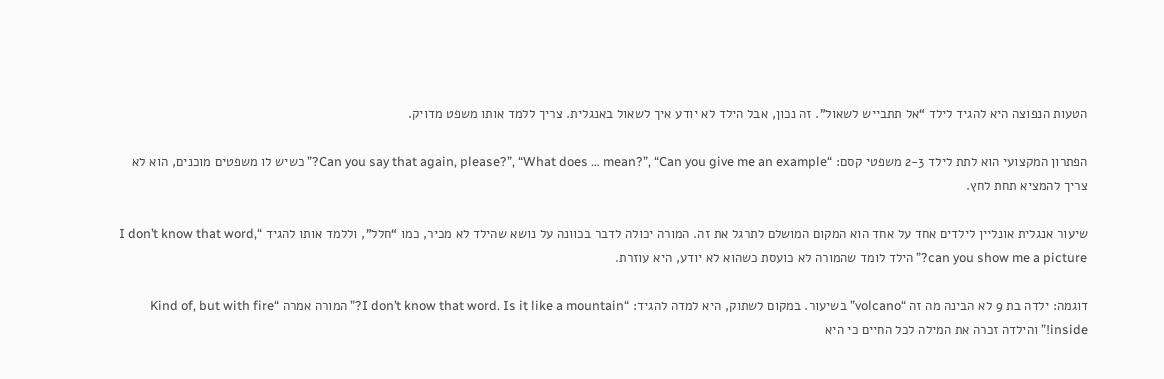הטעות הנפוצה היא להגיד לילד “אל תתבייש לשאול”. זה נכון, אבל הילד לא יודע איך לשאול באנגלית. צריך ללמד אותו משפט מדויק.

הפתרון המקצועי הוא לתת לילד 2-3 משפטי קסם: “Can you say that again, please?”, “What does … mean?”, “Can you give me an example?” כשיש לו משפטים מוכנים, הוא לא צריך להמציא תחת לחץ.

שיעור אנגלית אונליין לילדים אחד על אחד הוא המקום המושלם לתרגל את זה. המורה יכולה לדבר בכוונה על נושא שהילד לא מכיר, כמו “חלל”, וללמד אותו להגיד “I don’t know that word, can you show me a picture?” הילד לומד שהמורה לא כועסת כשהוא לא יודע, היא עוזרת.

דוגמה: ילדה בת 9 לא הבינה מה זה “volcano” בשיעור. במקום לשתוק, היא למדה להגיד: “I don’t know that word. Is it like a mountain?” המורה אמרה “Kind of, but with fire inside!” והילדה זכרה את המילה לכל החיים כי היא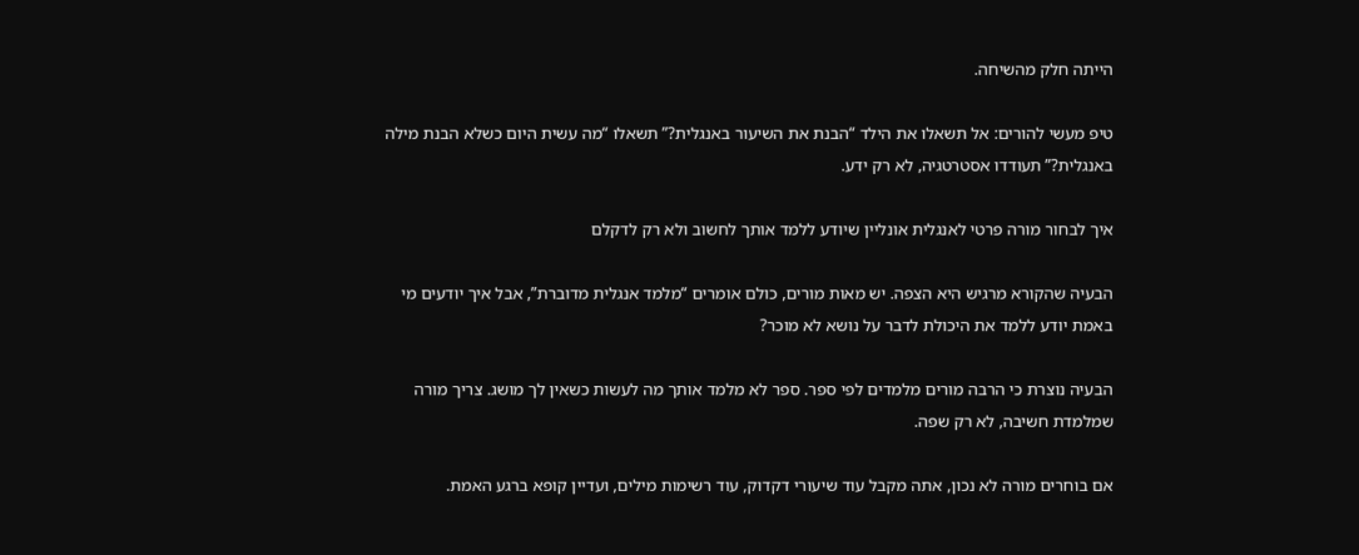הייתה חלק מהשיחה.

טיפ מעשי להורים: אל תשאלו את הילד “הבנת את השיעור באנגלית?” תשאלו “מה עשית היום כשלא הבנת מילה באנגלית?” תעודדו אסטרטגיה, לא רק ידע.

איך לבחור מורה פרטי לאנגלית אונליין שיודע ללמד אותך לחשוב ולא רק לדקלם

הבעיה שהקורא מרגיש היא הצפה. יש מאות מורים, כולם אומרים “מלמד אנגלית מדוברת”, אבל איך יודעים מי באמת יודע ללמד את היכולת לדבר על נושא לא מוכר?

הבעיה נוצרת כי הרבה מורים מלמדים לפי ספר. ספר לא מלמד אותך מה לעשות כשאין לך מושג. צריך מורה שמלמדת חשיבה, לא רק שפה.

אם בוחרים מורה לא נכון, אתה מקבל עוד שיעורי דקדוק, עוד רשימות מילים, ועדיין קופא ברגע האמת.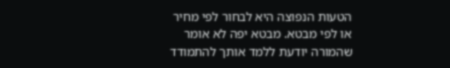הטעות הנפוצה היא לבחור לפי מחיר או לפי מבטא. מבטא יפה לא אומר שהמורה יודעת ללמד אותך להתמודד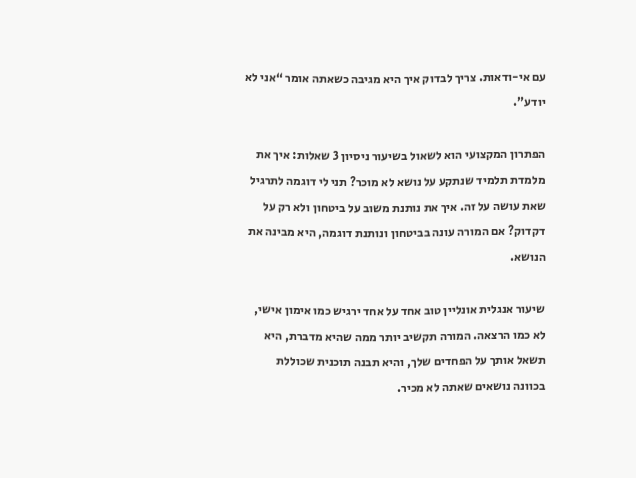עם אי-ודאות. צריך לבדוק איך היא מגיבה כשאתה אומר “אני לא יודע”.

הפתרון המקצועי הוא לשאול בשיעור ניסיון 3 שאלות: איך את מלמדת תלמיד שנתקע על נושא לא מוכר? תני לי דוגמה לתרגיל שאת עושה על זה. איך את נותנת משוב על ביטחון ולא רק על דקדוק? אם המורה עונה בביטחון ונותנת דוגמה, היא מבינה את הנושא.

שיעור אנגלית אונליין טוב אחד על אחד ירגיש כמו אימון אישי, לא כמו הרצאה. המורה תקשיב יותר ממה שהיא מדברת, היא תשאל אותך על הפחדים שלך, והיא תבנה תוכנית שכוללת בכוונה נושאים שאתה לא מכיר.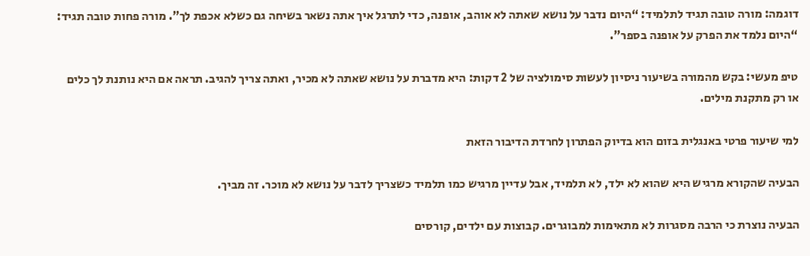דוגמה: מורה טובה תגיד לתלמיד: “היום נדבר על נושא שאתה לא אוהב, אופנה, כדי לתרגל איך אתה נשאר בשיחה גם כשלא אכפת לך”. מורה פחות טובה תגיד: “היום נלמד את הפרק על אופנה בספר”.

טיפ מעשי: בקש מהמורה בשיעור ניסיון לעשות סימולציה של 2 דקות: היא מדברת על נושא שאתה לא מכיר, ואתה צריך להגיב. תראה אם היא נותנת לך כלים או רק מתקנת מילים.

למי שיעור פרטי באנגלית בזום הוא בדיוק הפתרון לחרדת הדיבור הזאת

הבעיה שהקורא מרגיש היא שהוא לא ילד, לא תלמיד, אבל עדיין מרגיש כמו תלמיד כשצריך לדבר על נושא לא מוכר. זה מביך.

הבעיה נוצרת כי הרבה מסגרות לא מתאימות למבוגרים. קבוצות עם ילדים, קורסים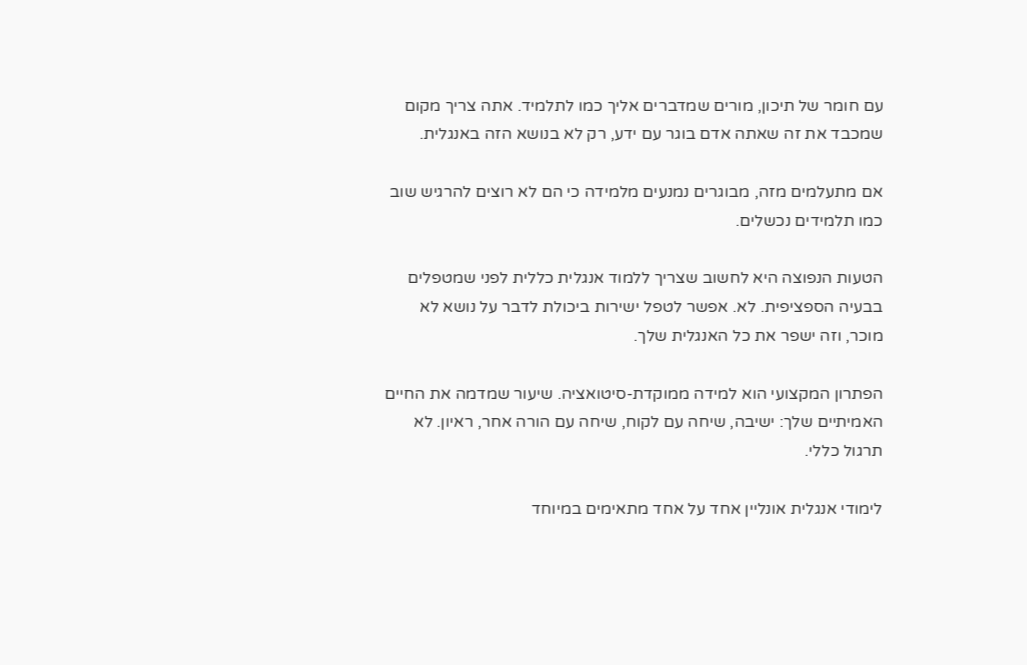עם חומר של תיכון, מורים שמדברים אליך כמו לתלמיד. אתה צריך מקום שמכבד את זה שאתה אדם בוגר עם ידע, רק לא בנושא הזה באנגלית.

אם מתעלמים מזה, מבוגרים נמנעים מלמידה כי הם לא רוצים להרגיש שוב כמו תלמידים נכשלים.

הטעות הנפוצה היא לחשוב שצריך ללמוד אנגלית כללית לפני שמטפלים בבעיה הספציפית. לא. אפשר לטפל ישירות ביכולת לדבר על נושא לא מוכר, וזה ישפר את כל האנגלית שלך.

הפתרון המקצועי הוא למידה ממוקדת-סיטואציה. שיעור שמדמה את החיים האמיתיים שלך: ישיבה, שיחה עם לקוח, שיחה עם הורה אחר, ראיון. לא תרגול כללי.

לימודי אנגלית אונליין אחד על אחד מתאימים במיוחד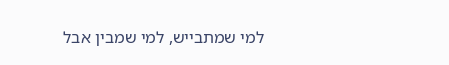למי שמתבייש, למי שמבין אבל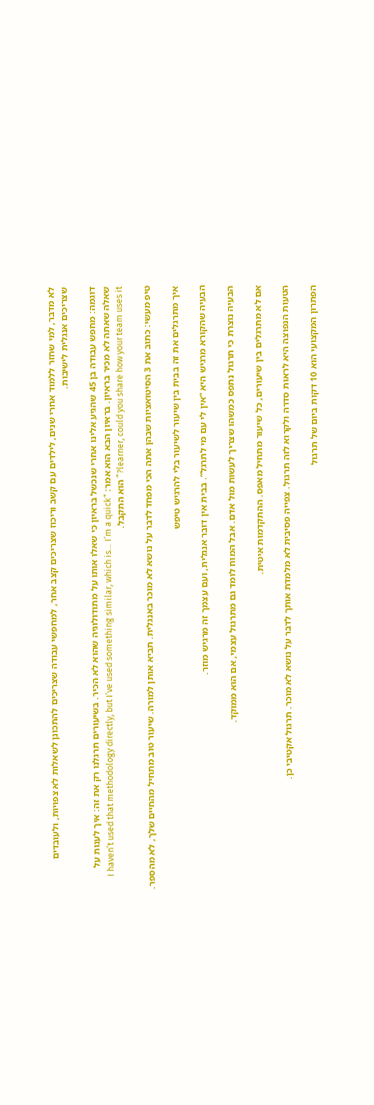לא מדבר, למי שחזר ללמוד אחרי שנים, לילדים עם קשב וריכוז שצריכים קצב אחר, למחפשי עבודה שצריכים להתכונן לשאלות לא צפויות, ולעובדים שצריכים אנגלית לישיבות.

דוגמה: מחפש עבודה בן 45 שהגיע אלינו אחרי שנכשל בראיון כי שאלו אותו על מתודולוגיה שהוא לא הכיר. בשיעורים תרגלנו רק את זה: איך לענות על שאלה שאתה לא מכיר בראיון. בראיון הבא הוא אמר: “I haven’t used that methodology directly, but I’ve used something similar, which is… I’m a quick learner, could you share how your team uses it?” הוא התקבל.

טיפ מעשי: כתוב את 3 הסיטואציות שבהן אתה הכי מפחד לדבר על נושא לא מוכר באנגלית. תביא אותן למורה. שיעור טוב מתחיל מהחיים שלך, לא מהספר.

איך מתרגלים את זה בבית בין שיעור לשיעור בלי להרגיש טיפש

הבעיה שהקורא מרגיש היא “אין לי עם מי לתרגל”. בבית אין דובר אנגלית, ועם עצמך זה מרגיש מוזר.

הבעיה נוצרת כי תרגול נתפס כמשהו שצריך לעשות מול אדם. אבל המוח לומד גם מתרגול עצמי, אם הוא ממוקד.

אם לא מתרגלים בין שיעורים, כל שיעור מתחיל מאפס. ההתקדמות איטית.

הטעות הנפוצה היא לראות סדרה ולקרוא לזה תרגול. צפייה פסיבית לא מלמדת אותך לדבר על נושא לא מוכר. תרגול אקטיבי כן.

הפתרון המקצועי הוא 10 דקות ביום של תרגול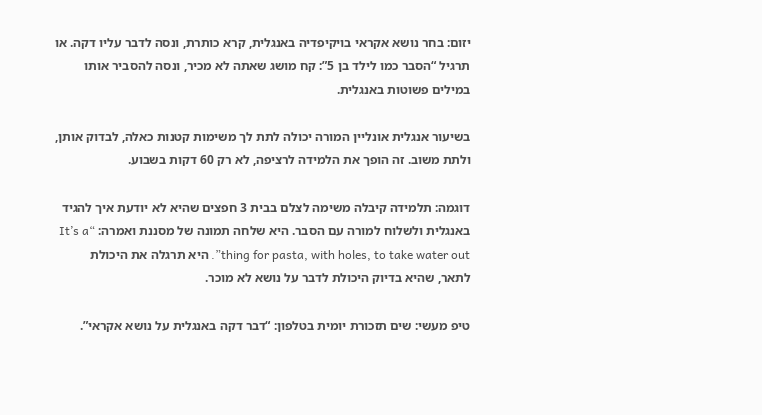יזום: בחר נושא אקראי בויקיפדיה באנגלית, קרא כותרת, ונסה לדבר עליו דקה. או תרגיל “הסבר כמו לילד בן 5”: קח מושג שאתה לא מכיר, ונסה להסביר אותו במילים פשוטות באנגלית.

בשיעור אנגלית אונליין המורה יכולה לתת לך משימות קטנות כאלה, לבדוק אותן, ולתת משוב. זה הופך את הלמידה לרציפה, לא רק 60 דקות בשבוע.

דוגמה: תלמידה קיבלה משימה לצלם בבית 3 חפצים שהיא לא יודעת איך להגיד באנגלית ולשלוח למורה עם הסבר. היא שלחה תמונה של מסננת ואמרה: “It’s a thing for pasta, with holes, to take water out”. היא תרגלה את היכולת לתאר, שהיא בדיוק היכולת לדבר על נושא לא מוכר.

טיפ מעשי: שים תזכורת יומית בטלפון: “דבר דקה באנגלית על נושא אקראי”.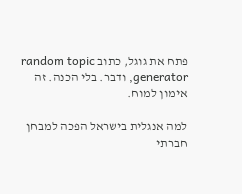פתח את גוגל, כתוב random topic generator, ודבר. בלי הכנה. זה אימון למוח.

למה אנגלית בישראל הפכה למבחן חברתי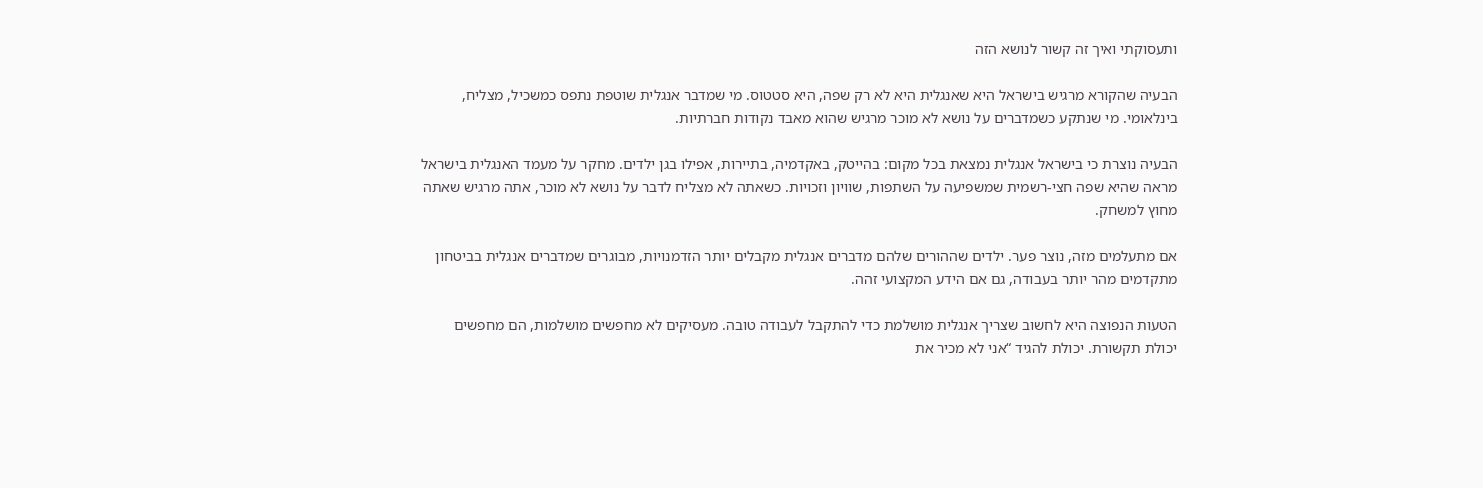ותעסוקתי ואיך זה קשור לנושא הזה

הבעיה שהקורא מרגיש בישראל היא שאנגלית היא לא רק שפה, היא סטטוס. מי שמדבר אנגלית שוטפת נתפס כמשכיל, מצליח, בינלאומי. מי שנתקע כשמדברים על נושא לא מוכר מרגיש שהוא מאבד נקודות חברתיות.

הבעיה נוצרת כי בישראל אנגלית נמצאת בכל מקום: בהייטק, באקדמיה, בתיירות, אפילו בגן ילדים. מחקר על מעמד האנגלית בישראל מראה שהיא שפה חצי-רשמית שמשפיעה על השתפות, שוויון וזכויות. כשאתה לא מצליח לדבר על נושא לא מוכר, אתה מרגיש שאתה מחוץ למשחק.

אם מתעלמים מזה, נוצר פער. ילדים שההורים שלהם מדברים אנגלית מקבלים יותר הזדמנויות, מבוגרים שמדברים אנגלית בביטחון מתקדמים מהר יותר בעבודה, גם אם הידע המקצועי זהה.

הטעות הנפוצה היא לחשוב שצריך אנגלית מושלמת כדי להתקבל לעבודה טובה. מעסיקים לא מחפשים מושלמות, הם מחפשים יכולת תקשורת. יכולת להגיד “אני לא מכיר את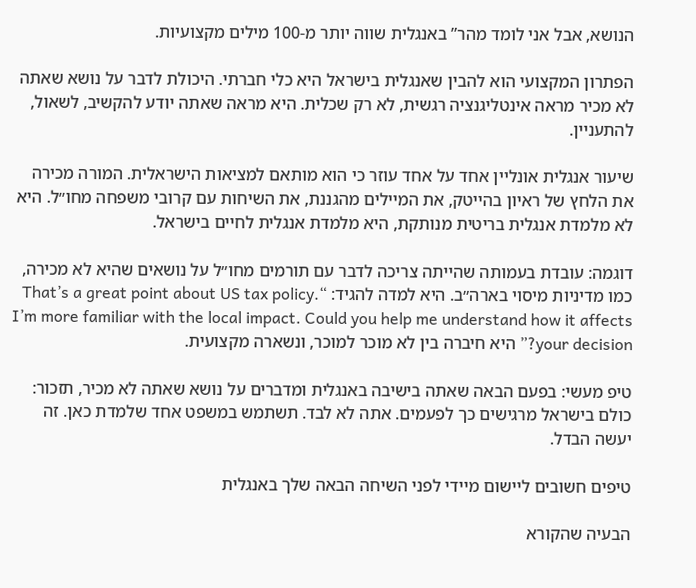הנושא, אבל אני לומד מהר” באנגלית שווה יותר מ-100 מילים מקצועיות.

הפתרון המקצועי הוא להבין שאנגלית בישראל היא כלי חברתי. היכולת לדבר על נושא שאתה לא מכיר מראה אינטליגנציה רגשית, לא רק שכלית. היא מראה שאתה יודע להקשיב, לשאול, להתעניין.

שיעור אנגלית אונליין אחד על אחד עוזר כי הוא מותאם למציאות הישראלית. המורה מכירה את הלחץ של ראיון בהייטק, את המיילים מהגננת, את השיחות עם קרובי משפחה מחו״ל. היא לא מלמדת אנגלית בריטית מנותקת, היא מלמדת אנגלית לחיים בישראל.

דוגמה: עובדת בעמותה שהייתה צריכה לדבר עם תורמים מחו״ל על נושאים שהיא לא מכירה, כמו מדיניות מיסוי בארה״ב. היא למדה להגיד: “That’s a great point about US tax policy. I’m more familiar with the local impact. Could you help me understand how it affects your decision?” היא חיברה בין לא מוכר למוכר, ונשארה מקצועית.

טיפ מעשי: בפעם הבאה שאתה בישיבה באנגלית ומדברים על נושא שאתה לא מכיר, תזכור: כולם בישראל מרגישים כך לפעמים. אתה לא לבד. תשתמש במשפט אחד שלמדת כאן. זה יעשה הבדל.

טיפים חשובים ליישום מיידי לפני השיחה הבאה שלך באנגלית

הבעיה שהקורא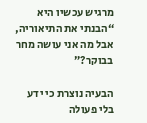מרגיש עכשיו היא “הבנתי את התיאוריה, אבל מה אני עושה מחר בבוקר?”

הבעיה נוצרת כי ידע בלי פעולה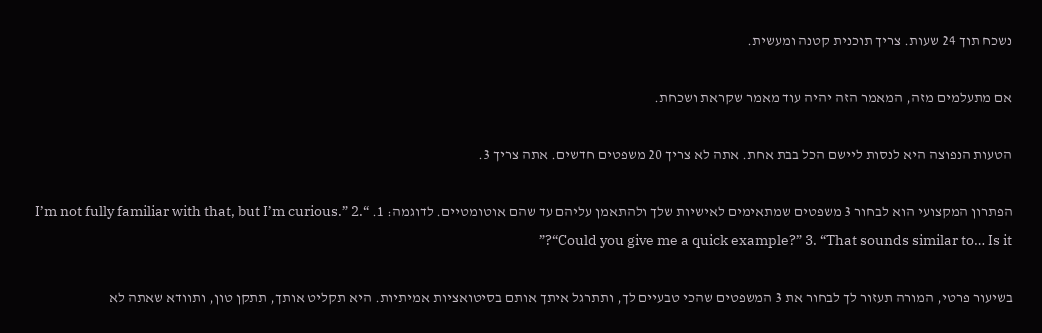נשכח תוך 24 שעות. צריך תוכנית קטנה ומעשית.

אם מתעלמים מזה, המאמר הזה יהיה עוד מאמר שקראת ושכחת.

הטעות הנפוצה היא לנסות ליישם הכל בבת אחת. אתה לא צריך 20 משפטים חדשים. אתה צריך 3.

הפתרון המקצועי הוא לבחור 3 משפטים שמתאימים לאישיות שלך ולהתאמן עליהם עד שהם אוטומטיים. לדוגמה: 1. “I’m not fully familiar with that, but I’m curious.” 2. “Could you give me a quick example?” 3. “That sounds similar to… Is it?”

בשיעור פרטי, המורה תעזור לך לבחור את 3 המשפטים שהכי טבעיים לך, ותתרגל איתך אותם בסיטואציות אמיתיות. היא תקליט אותך, תתקן טון, ותוודא שאתה לא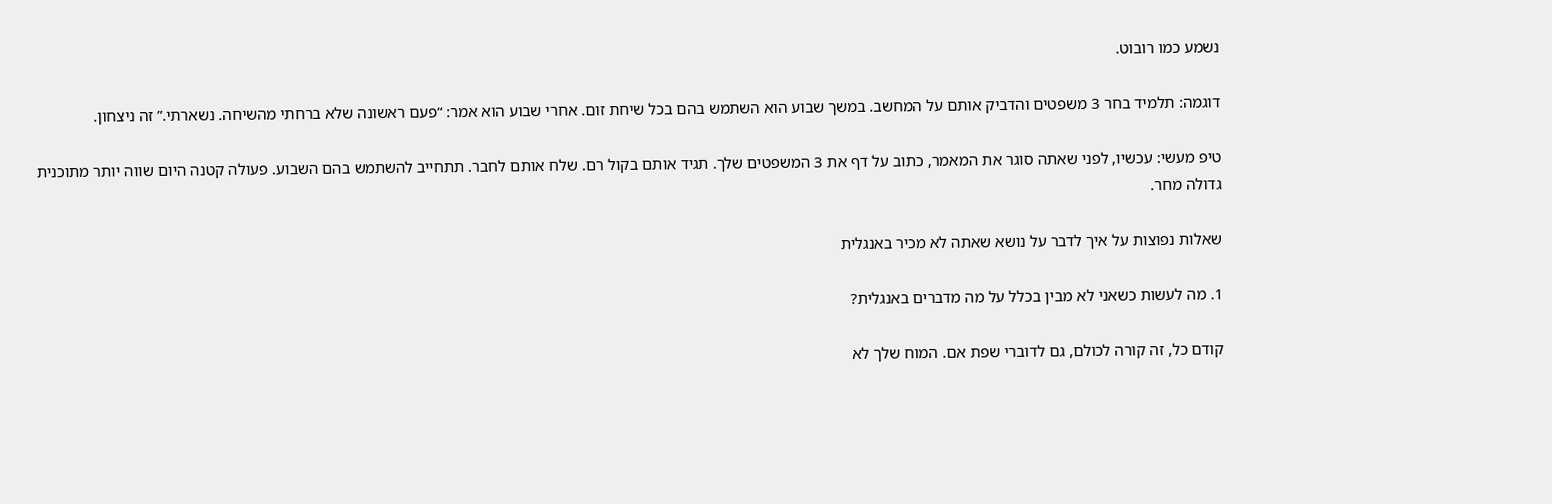נשמע כמו רובוט.

דוגמה: תלמיד בחר 3 משפטים והדביק אותם על המחשב. במשך שבוע הוא השתמש בהם בכל שיחת זום. אחרי שבוע הוא אמר: “פעם ראשונה שלא ברחתי מהשיחה. נשארתי.” זה ניצחון.

טיפ מעשי: עכשיו, לפני שאתה סוגר את המאמר, כתוב על דף את 3 המשפטים שלך. תגיד אותם בקול רם. שלח אותם לחבר. תתחייב להשתמש בהם השבוע. פעולה קטנה היום שווה יותר מתוכנית גדולה מחר.

שאלות נפוצות על איך לדבר על נושא שאתה לא מכיר באנגלית

1. מה לעשות כשאני לא מבין בכלל על מה מדברים באנגלית?

קודם כל, זה קורה לכולם, גם לדוברי שפת אם. המוח שלך לא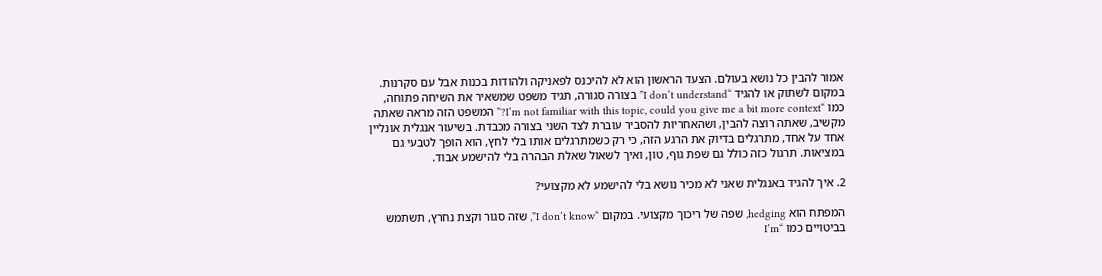אמור להבין כל נושא בעולם. הצעד הראשון הוא לא להיכנס לפאניקה ולהודות בכנות אבל עם סקרנות. במקום לשתוק או להגיד “I don’t understand” בצורה סגורה, תגיד משפט שמשאיר את השיחה פתוחה, כמו “I’m not familiar with this topic, could you give me a bit more context?” המשפט הזה מראה שאתה מקשיב, שאתה רוצה להבין, ושהאחריות להסביר עוברת לצד השני בצורה מכבדת. בשיעור אנגלית אונליין אחד על אחד, מתרגלים בדיוק את הרגע הזה, כי רק כשמתרגלים אותו בלי לחץ, הוא הופך לטבעי גם במציאות. תרגול כזה כולל גם שפת גוף, טון, ואיך לשאול שאלת הבהרה בלי להישמע אבוד.

2. איך להגיד באנגלית שאני לא מכיר נושא בלי להישמע לא מקצועי?

המפתח הוא hedging, שפה של ריכוך מקצועי. במקום “I don’t know”, שזה סגור וקצת נחרץ, תשתמש בביטויים כמו “I’m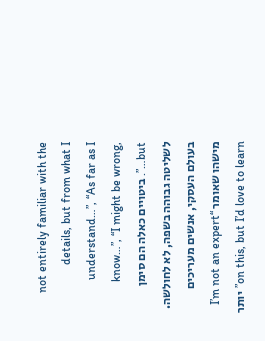not entirely familiar with the details, but from what I understand…”, “As far as I know…”, “I might be wrong, but…”. ביטויים כאלה הם סימן לשליטה גבוהה בשפה, לא לחולשה. בעולם העסקי, אנשים מעריכים מישהו שאומר “I’m not an expert on this, but I’d love to learn” יותר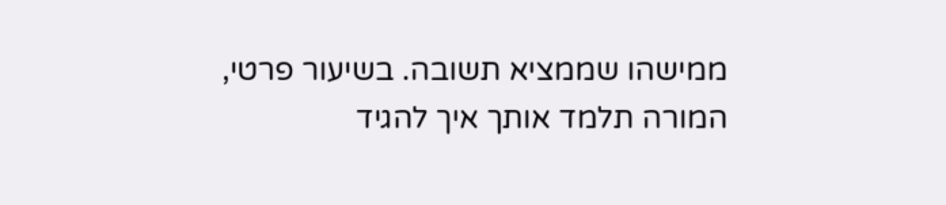ממישהו שממציא תשובה. בשיעור פרטי, המורה תלמד אותך איך להגיד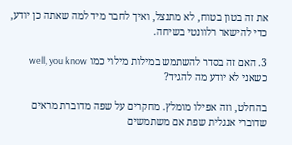את זה בטון בטוח, לא מתנצל, ואיך לחבר מיד למה שאתה כן יודע, כדי להישאר רלוונטי בשיחה.

3. האם זה בסדר להשתמש במילות מילוי כמו well, you know כשאני לא יודע מה להגיד?

בהחלט, וזה אפילו מומלץ. מחקרים על שפה מדוברת מראים שדוברי אנגלית שפת אם משתמשים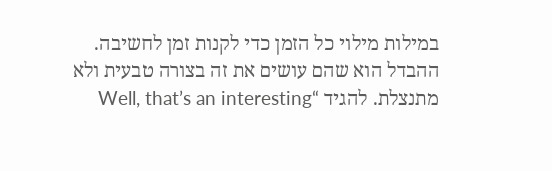במילות מילוי כל הזמן כדי לקנות זמן לחשיבה. ההבדל הוא שהם עושים את זה בצורה טבעית ולא מתנצלת. להגיד “Well, that’s an interesting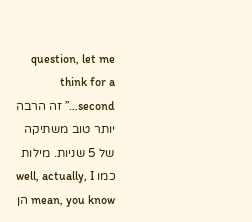question, let me think for a second…” זה הרבה יותר טוב משתיקה של 5 שניות. מילות כמו well, actually, I mean, you know הן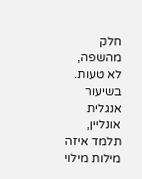חלק מהשפה, לא טעות. בשיעור אנגלית אונליין, תלמד איזה מילות מילוי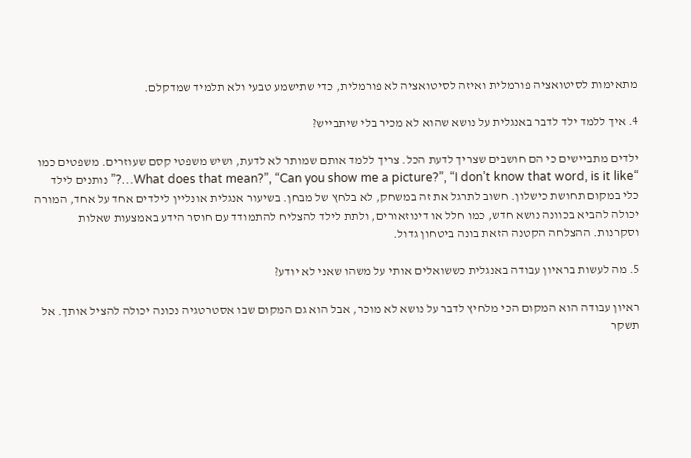מתאימות לסיטואציה פורמלית ואיזה לסיטואציה לא פורמלית, כדי שתישמע טבעי ולא תלמיד שמדקלם.

4. איך ללמד ילד לדבר באנגלית על נושא שהוא לא מכיר בלי שיתבייש?

ילדים מתביישים כי הם חושבים שצריך לדעת הכל. צריך ללמד אותם שמותר לא לדעת, ושיש משפטי קסם שעוזרים. משפטים כמו “What does that mean?”, “Can you show me a picture?”, “I don’t know that word, is it like…?” נותנים לילד כלי במקום תחושת כישלון. חשוב לתרגל את זה במשחק, לא בלחץ של מבחן. בשיעור אנגלית אונליין לילדים אחד על אחד, המורה יכולה להביא בכוונה נושא חדש, כמו חלל או דינוזאורים, ולתת לילד להצליח להתמודד עם חוסר הידע באמצעות שאלות וסקרנות. ההצלחה הקטנה הזאת בונה ביטחון גדול.

5. מה לעשות בראיון עבודה באנגלית כששואלים אותי על משהו שאני לא יודע?

ראיון עבודה הוא המקום הכי מלחיץ לדבר על נושא לא מוכר, אבל הוא גם המקום שבו אסטרטגיה נכונה יכולה להציל אותך. אל תשקר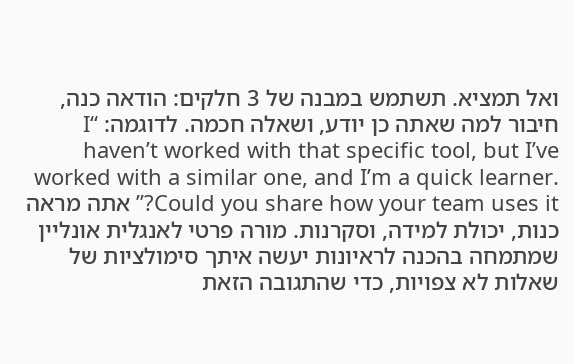ואל תמציא. תשתמש במבנה של 3 חלקים: הודאה כנה, חיבור למה שאתה כן יודע, ושאלה חכמה. לדוגמה: “I haven’t worked with that specific tool, but I’ve worked with a similar one, and I’m a quick learner. Could you share how your team uses it?” אתה מראה כנות, יכולת למידה, וסקרנות. מורה פרטי לאנגלית אונליין שמתמחה בהכנה לראיונות יעשה איתך סימולציות של שאלות לא צפויות, כדי שהתגובה הזאת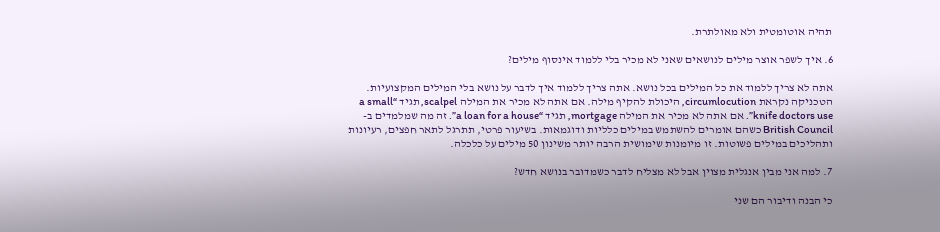תהיה אוטומטית ולא מאולתרת.

6. איך לשפר אוצר מילים לנושאים שאני לא מכיר בלי ללמוד אינסוף מילים?

אתה לא צריך ללמוד את כל המילים בכל נושא. אתה צריך ללמוד איך לדבר על נושא בלי המילים המקצועיות. הטכניקה נקראת circumlocution, היכולת להקיף מילה. אם אתה לא מכיר את המילה scalpel, תגיד “a small knife doctors use”. אם אתה לא מכיר את המילה mortgage, תגיד “a loan for a house”. זה מה שמלמדים ב-British Council כשהם אומרים להשתמש במילים כלליות ודוגמאות. בשיעור פרטי, תתרגל לתאר חפצים, רעיונות ותהליכים במילים פשוטות. זו מיומנות שימושית הרבה יותר משינון 50 מילים על כלכלה.

7. למה אני מבין אנגלית מצוין אבל לא מצליח לדבר כשמדובר בנושא חדש?

כי הבנה ודיבור הם שני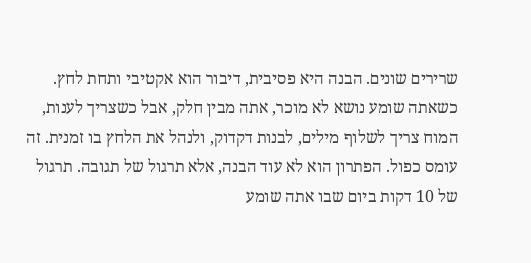שרירים שונים. הבנה היא פסיבית, דיבור הוא אקטיבי ותחת לחץ. כשאתה שומע נושא לא מוכר, אתה מבין חלק, אבל כשצריך לענות, המוח צריך לשלוף מילים, לבנות דקדוק, ולנהל את הלחץ בו זמנית. זה עומס כפול. הפתרון הוא לא עוד הבנה, אלא תרגול של תגובה. תרגול של 10 דקות ביום שבו אתה שומע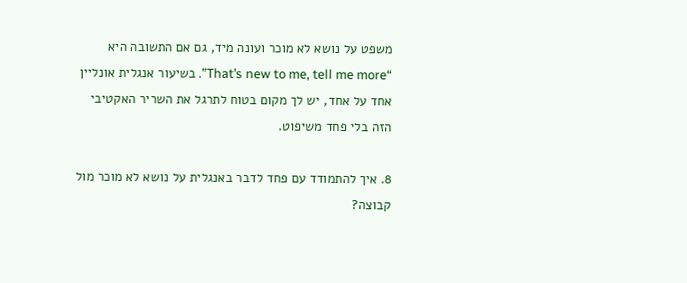משפט על נושא לא מוכר ועונה מיד, גם אם התשובה היא “That’s new to me, tell me more”. בשיעור אנגלית אונליין אחד על אחד, יש לך מקום בטוח לתרגל את השריר האקטיבי הזה בלי פחד משיפוט.

8. איך להתמודד עם פחד לדבר באנגלית על נושא לא מוכר מול קבוצה?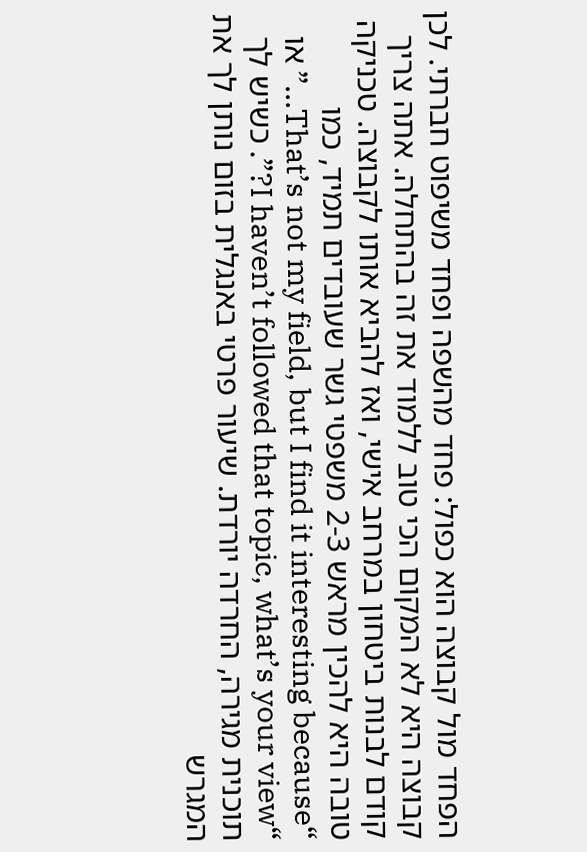הפחד מול קבוצה הוא כפול: פחד מהשפה ופחד משיפוט חברתי. לכן קבוצה היא לא המקום הכי טוב ללמוד את זה בהתחלה. אתה צריך קודם לבנות ביטחון במרחב אישי, ואז להביא אותו לקבוצה. טכניקה טובה היא להכין מראש 2-3 משפטי גשר שעובדים תמיד, כמו “That’s not my field, but I find it interesting because…” או “I haven’t followed that topic, what’s your view?”. כשיש לך תוכנית מגירה, החרדה יורדת. שיעור פרטי באנגלית בזום נותן לך את המגרש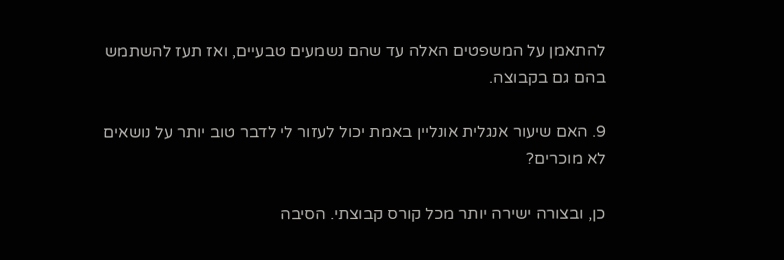להתאמן על המשפטים האלה עד שהם נשמעים טבעיים, ואז תעז להשתמש בהם גם בקבוצה.

9. האם שיעור אנגלית אונליין באמת יכול לעזור לי לדבר טוב יותר על נושאים לא מוכרים?

כן, ובצורה ישירה יותר מכל קורס קבוצתי. הסיבה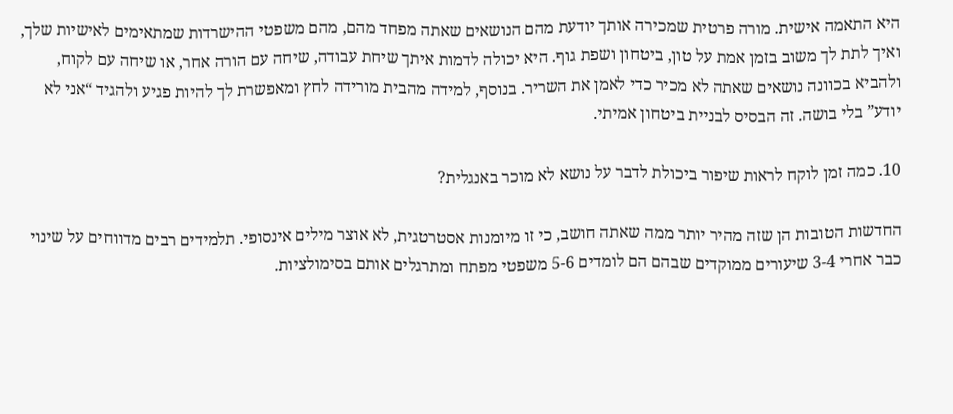היא התאמה אישית. מורה פרטית שמכירה אותך יודעת מהם הנושאים שאתה מפחד מהם, מהם משפטי ההישרדות שמתאימים לאישיות שלך, ואיך לתת לך משוב בזמן אמת על טון, ביטחון ושפת גוף. היא יכולה לדמות איתך שיחת עבודה, שיחה עם הורה אחר, או שיחה עם לקוח, ולהביא בכוונה נושאים שאתה לא מכיר כדי לאמן את השריר. בנוסף, למידה מהבית מורידה לחץ ומאפשרת לך להיות פגיע ולהגיד “אני לא יודע” בלי בושה. זה הבסיס לבניית ביטחון אמיתי.

10. כמה זמן לוקח לראות שיפור ביכולת לדבר על נושא לא מוכר באנגלית?

החדשות הטובות הן שזה מהיר יותר ממה שאתה חושב, כי זו מיומנות אסטרטגית, לא אוצר מילים אינסופי. תלמידים רבים מדווחים על שינוי כבר אחרי 3-4 שיעורים ממוקדים שבהם הם לומדים 5-6 משפטי מפתח ומתרגלים אותם בסימולציות.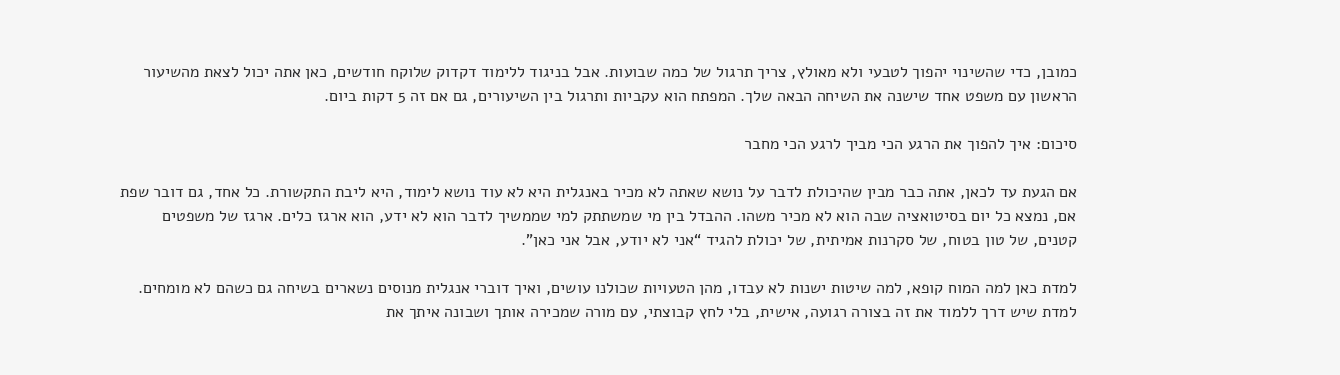כמובן, כדי שהשינוי יהפוך לטבעי ולא מאולץ, צריך תרגול של כמה שבועות. אבל בניגוד ללימוד דקדוק שלוקח חודשים, כאן אתה יכול לצאת מהשיעור הראשון עם משפט אחד שישנה את השיחה הבאה שלך. המפתח הוא עקביות ותרגול בין השיעורים, גם אם זה 5 דקות ביום.

סיכום: איך להפוך את הרגע הכי מביך לרגע הכי מחבר

אם הגעת עד לכאן, אתה כבר מבין שהיכולת לדבר על נושא שאתה לא מכיר באנגלית היא לא עוד נושא לימוד, היא ליבת התקשורת. כל אחד, גם דובר שפת אם, נמצא כל יום בסיטואציה שבה הוא לא מכיר משהו. ההבדל בין מי שמשתתק למי שממשיך לדבר הוא לא ידע, הוא ארגז כלים. ארגז של משפטים קטנים, של טון בטוח, של סקרנות אמיתית, של יכולת להגיד “אני לא יודע, אבל אני כאן”.

למדת כאן למה המוח קופא, למה שיטות ישנות לא עבדו, מהן הטעויות שכולנו עושים, ואיך דוברי אנגלית מנוסים נשארים בשיחה גם כשהם לא מומחים. למדת שיש דרך ללמוד את זה בצורה רגועה, אישית, בלי לחץ קבוצתי, עם מורה שמכירה אותך ושבונה איתך את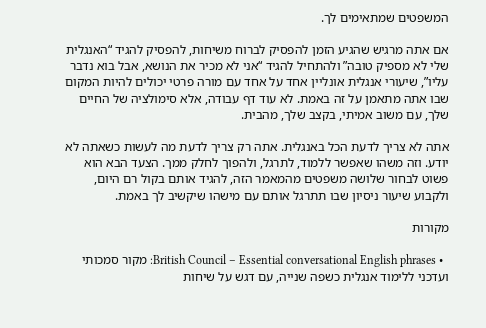המשפטים שמתאימים לך.

אם אתה מרגיש שהגיע הזמן להפסיק לברוח משיחות, להפסיק להגיד “האנגלית שלי לא מספיק טובה” ולהתחיל להגיד “אני לא מכיר את הנושא, אבל בוא נדבר עליו”, שיעורי אנגלית אונליין אחד על אחד עם מורה פרטי יכולים להיות המקום שבו אתה מתאמן על זה באמת. לא עוד דף עבודה, אלא סימולציה של החיים שלך, עם משוב אמיתי, בקצב שלך, מהבית.

אתה לא צריך לדעת הכל באנגלית. אתה רק צריך לדעת מה לעשות כשאתה לא יודע. וזה משהו שאפשר ללמוד, לתרגל, ולהפוך לחלק ממך. הצעד הבא הוא פשוט לבחור שלושה משפטים מהמאמר הזה, להגיד אותם בקול רם היום, ולקבוע שיעור ניסיון שבו תתרגל אותם עם מישהו שיקשיב לך באמת.

מקורות

  • British Council – Essential conversational English phrases: מקור סמכותי ועדכני ללימוד אנגלית כשפה שנייה, עם דגש על שיחות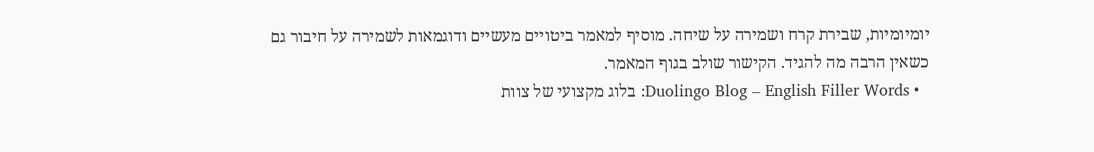יומיומיות, שבירת קרח ושמירה על שיחה. מוסיף למאמר ביטויים מעשיים ודוגמאות לשמירה על חיבור גם כשאין הרבה מה להגיד. הקישור שולב בגוף המאמר.
  • Duolingo Blog – English Filler Words: בלוג מקצועי של צוות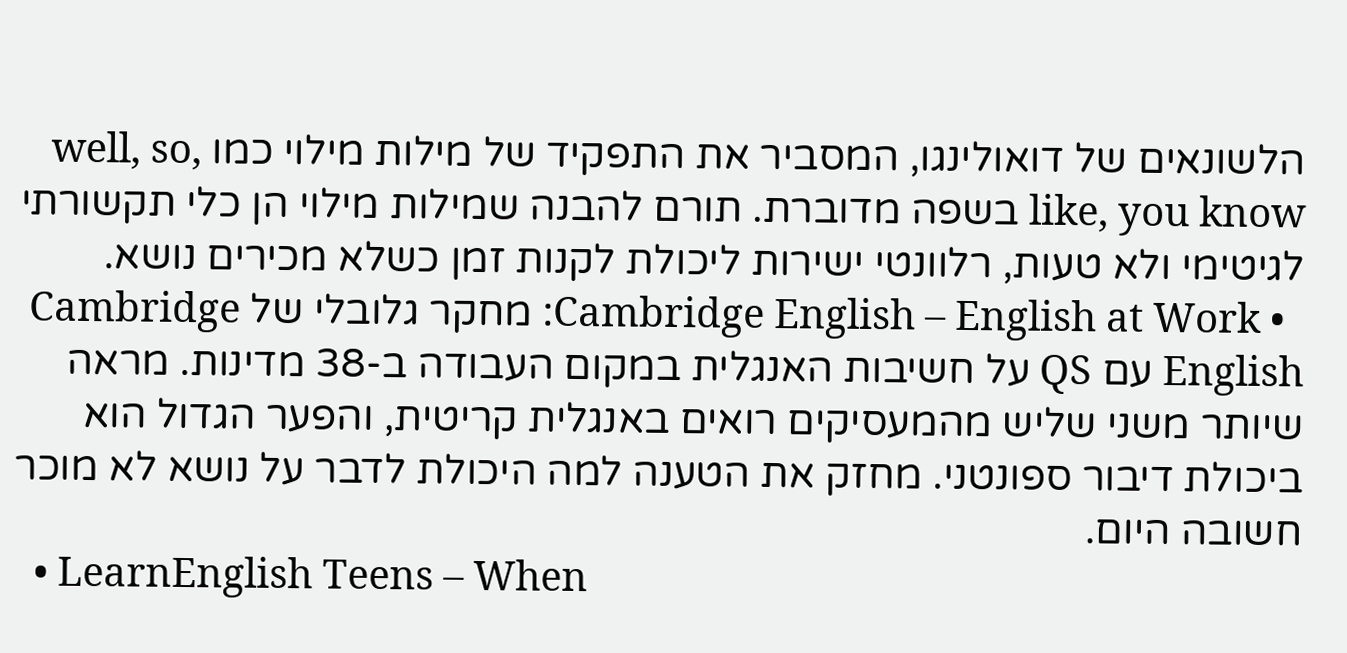הלשונאים של דואולינגו, המסביר את התפקיד של מילות מילוי כמו well, so, like, you know בשפה מדוברת. תורם להבנה שמילות מילוי הן כלי תקשורתי לגיטימי ולא טעות, רלוונטי ישירות ליכולת לקנות זמן כשלא מכירים נושא.
  • Cambridge English – English at Work: מחקר גלובלי של Cambridge English עם QS על חשיבות האנגלית במקום העבודה ב-38 מדינות. מראה שיותר משני שליש מהמעסיקים רואים באנגלית קריטית, והפער הגדול הוא ביכולת דיבור ספונטני. מחזק את הטענה למה היכולת לדבר על נושא לא מוכר חשובה היום.
  • LearnEnglish Teens – When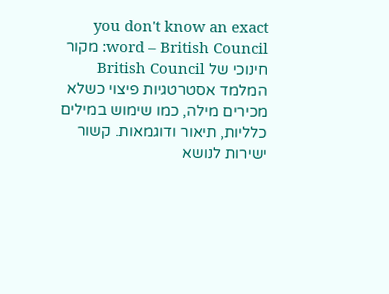you don't know an exact word – British Council: מקור חינוכי של British Council המלמד אסטרטגיות פיצוי כשלא מכירים מילה, כמו שימוש במילים כלליות, תיאור ודוגמאות. קשור ישירות לנושא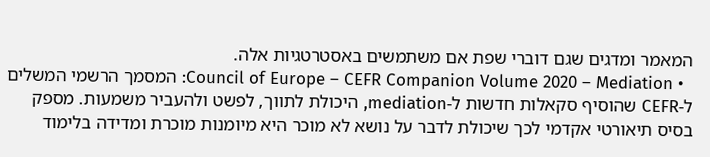המאמר ומדגים שגם דוברי שפת אם משתמשים באסטרטגיות אלה.
  • Council of Europe – CEFR Companion Volume 2020 – Mediation: המסמך הרשמי המשלים ל-CEFR שהוסיף סקאלות חדשות ל-mediation, היכולת לתווך, לפשט ולהעביר משמעות. מספק בסיס תיאורטי אקדמי לכך שיכולת לדבר על נושא לא מוכר היא מיומנות מוכרת ומדידה בלימוד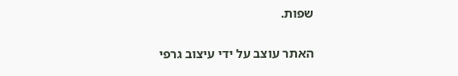שפות.

האתר עוצב על ידי עיצוב גרפי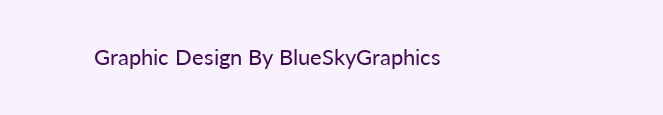Graphic Design By BlueSkyGraphics